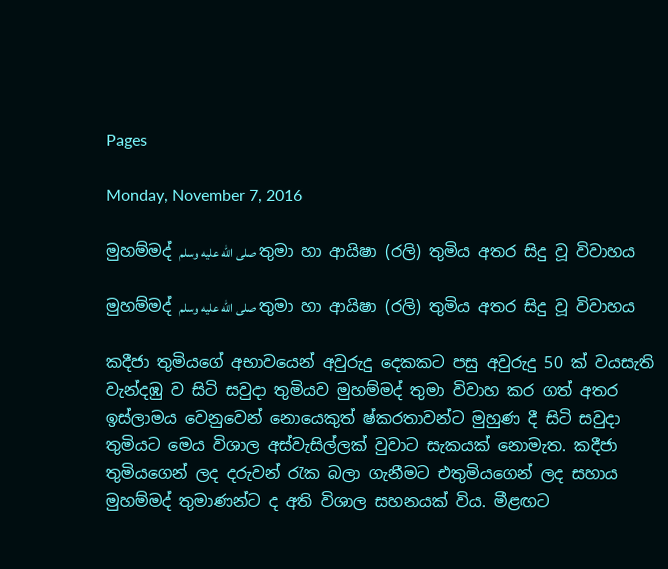Pages

Monday, November 7, 2016

මුහම්මද් صلى الله عليه وسلم තුමා හා ආයිෂා (රලි) තුමිය අතර සිදු වූ විවාහය

මුහම්මද් صلى الله عليه وسلم තුමා හා ආයිෂා (රලි) තුමිය අතර සිදු වූ විවාහය

කදීජා තුමියගේ අභාවයෙන් අවුරුදු දෙකකට පසු අවුරුදු 50 ක් වයසැති වැන්දඹු ව සිටි සවුදා තුමියව මුහම්මද් තුමා විවාහ කර ගත් අතර ඉස්ලාමය වෙනුවෙන් නොයෙකුත් ෂ්කරතාවන්ට මුහුණ දී සිටි සවුදා තුමියට මෙය විශාල අස්වැසිල්ලක් වුවාට සැකයක් නොමැත. කදීජා තුමියගෙන් ලද දරුවන් රැක බලා ගැනීමට එතුමියගෙන් ලද සහාය මුහම්මද් තුමාණන්ට ද අති විශාල සහනයක් විය. මීළඟට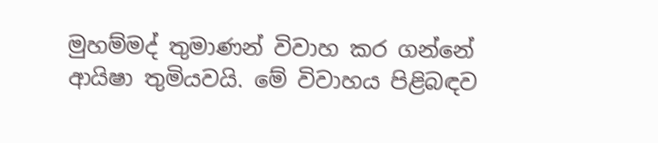මුහම්මද් තුමාණන් විවාහ කර ගන්නේ ආයිෂා තුමියවයි. මේ විවාහය පිළිබඳව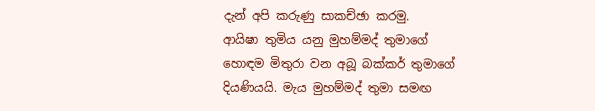දැන් අපි කරුණු සාකච්ඡා කරමු.
ආයිෂා තුමිය යනු මුහම්මද් තුමාගේ හොඳම මිතුරා වන අබූ බක්කර් තුමාගේ දියණියයි. මැය මුහම්මද් තුමා සමඟ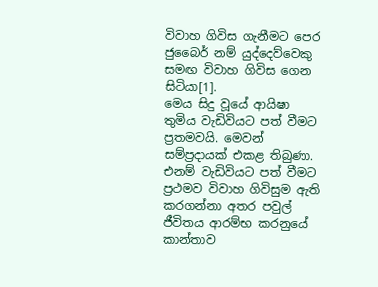විවාහ ගිවිස ගැනීමට පෙර  ජුබෛර් නම් යුද්දෙව්වෙකු සමඟ විවාහ ගිවිස ගෙන සිටියා[1].
මෙය සිදු වූයේ ආයිෂා තුමිය වැඩිවියට පත් වීමට ප්‍රතමවයි. මෙවන් සම්ප්‍රදායක් එකළ තිබුණා. එනම් වැඩිවියට පත් වීමට ප්‍රථමව විවාහ ගිවිසුම ඇති කරගන්නා අතර පවුල් ජීවිතය ආරම්භ කරනුයේ කාන්තාව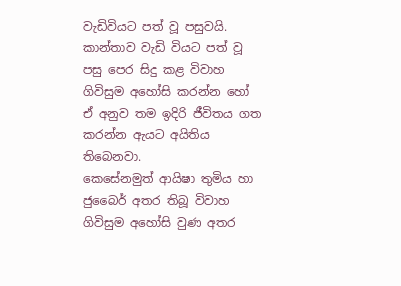වැඩිවියට පත් වූ පසුවයි. කාන්තාව වැඩි වියට පත් වූ පසු පෙර සිදු කළ විවාහ ගිවිසුම අහෝසි කරන්න හෝ ඒ අනුව තම ඉදිරි ජීවිතය ගත කරන්න ඇයට අයිතිය තිබෙනවා.
කෙසේනමුත් ආයිෂා තුමිය හා ජුබෛර් අතර තිබූ විවාහ ගිවිසුම අහෝසි වුණ අතර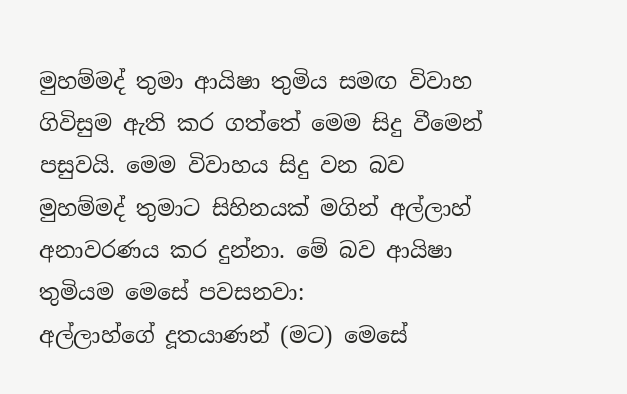මුහම්මද් තුමා ආයිෂා තුමිය සමඟ විවාහ ගිවිසුම ඇති කර ගත්තේ මෙම සිදු වීමෙන් පසුවයි. මෙම විවාහය සිදු වන බව මුහම්මද් තුමාට සිහිනයක් මගින් අල්ලාහ් අනාවරණය කර දුන්නා. මේ බව ආයිෂා තුමියම මෙසේ පවසනවා:
අල්ලාහ්ගේ දූතයාණන් (මට) මෙසේ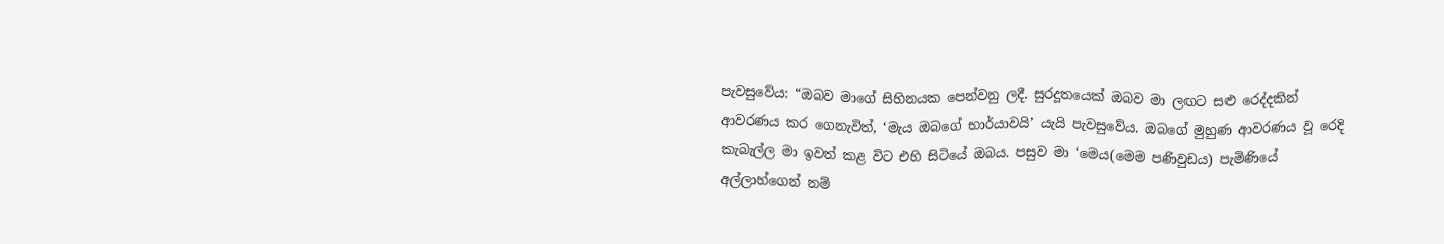පැවසුවේය: “ඔබව මාගේ සිහිනයක පෙන්වනු ලදී. සුරදූතයෙක් ඔබව මා ලඟට සළු රෙද්දකින් ආවරණය කර ගෙනැවිත්, ‘මැය ඔබගේ භාර්යාවයි’ යැයි පැවසුවේය. ඔබගේ මුහුණ ආවරණය වූ රෙදි කැබැල්ල මා ඉවත් කළ විට එහි සිටියේ ඔබය. පසුව මා ‘මෙය(මෙම පණිවුඩය) පැමිණියේ අල්ලාහ්ගෙන් නම්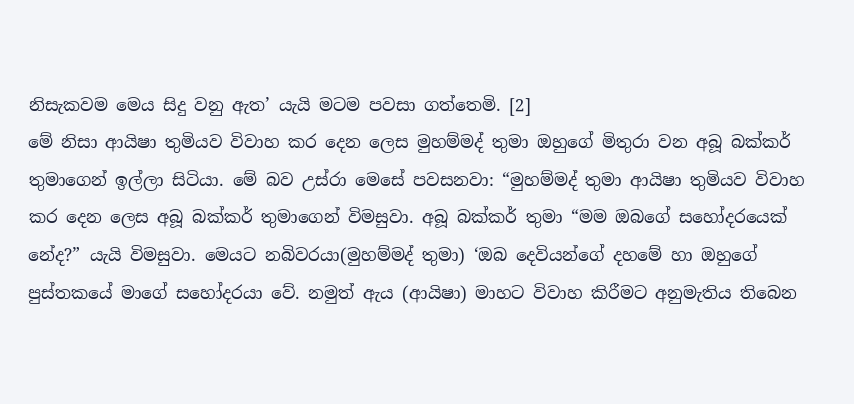නිසැකවම මෙය සිදු වනු ඇත’ යැයි මටම පවසා ගත්තෙමි. [2]
මේ නිසා ආයිෂා තුමියව විවාහ කර දෙන ලෙස මුහම්මද් තුමා ඔහුගේ මිතුරා වන අබූ බක්කර් තුමාගෙන් ඉල්ලා සිටියා. මේ බව උස්රා මෙසේ පවසනවා: “මුහම්මද් තුමා ආයිෂා තුමියව විවාහ කර දෙන ලෙස අබූ බක්කර් තුමාගෙන් විමසුවා. අබූ බක්කර් තුමා “මම ඔබගේ සහෝදරයෙක් නේද?” යැයි විමසුවා. මෙයට නබිවරයා(මුහම්මද් තුමා) ‘ඔබ දෙවියන්ගේ දහමේ හා ඔහුගේ පුස්තකයේ මාගේ සහෝදරයා වේ. නමුත් ඇය (ආයිෂා) මාහට විවාහ කිරීමට අනුමැතිය තිබෙන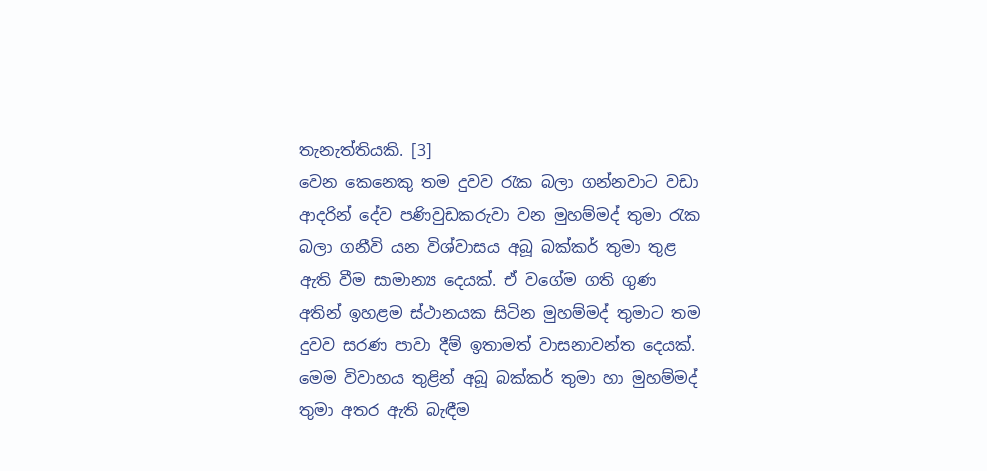තැනැත්තියකි. [3]
වෙන කෙනෙකු තම දුවව රැක බලා ගන්නවාට වඩා ආදරින් දේව පණිවුඩකරුවා වන මුහම්මද් තුමා රැක බලා ගනීවි යන විශ්වාසය අබූ බක්කර් තුමා තුළ ඇති වීම සාමාන්‍ය දෙයක්. ඒ වගේම ගති ගුණ අතින් ඉහළම ස්ථානයක සිටින මුහම්මද් තුමාට තම දුවව සරණ පාවා දීම් ඉතාමත් වාසනාවන්ත දෙයක්. මෙම විවාහය තුළින් අබූ බක්කර් තුමා හා මුහම්මද් තුමා අතර ඇති බැඳීම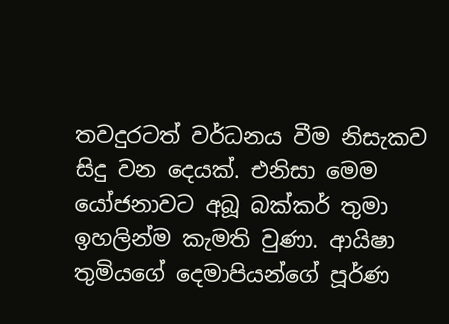තවදුරටත් වර්ධනය වීම නිසැකව සිදු වන දෙයක්. එනිසා මෙම යෝජනාවට අබූ බක්කර් තුමා ඉහලින්ම කැමති වුණා. ආයිෂා තුමියගේ දෙමාපියන්ගේ පූර්ණ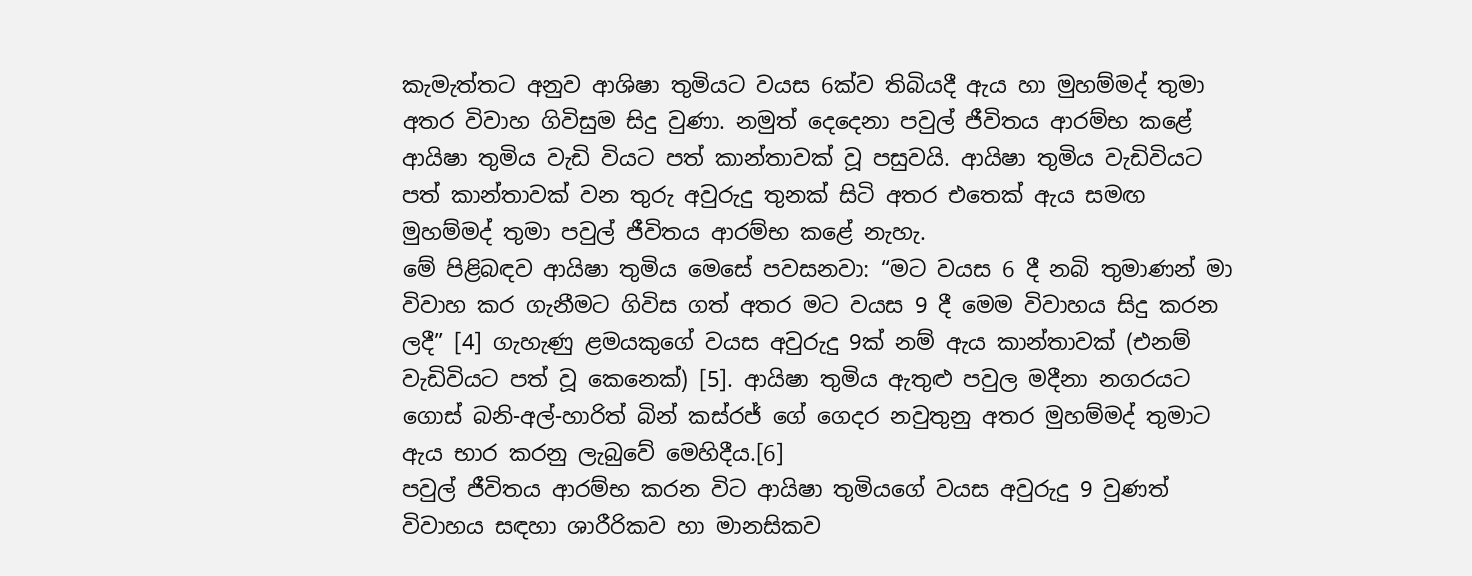කැමැත්තට අනුව ආශිෂා තුමියට වයස 6ක්ව තිබියදී ඇය හා මුහම්මද් තුමා අතර විවාහ ගිවිසුම සිදු වුණා. නමුත් දෙදෙනා පවුල් ජීවිතය ආරම්භ කළේ ආයිෂා තුමිය වැඩි වියට පත් කාන්තාවක් වූ පසුවයි. ආයිෂා තුමිය වැඩිවියට පත් කාන්තාවක් වන තුරු අවුරුදු තුනක් සිටි අතර එතෙක් ඇය සමඟ මුහම්මද් තුමා පවුල් ජීවිතය ආරම්භ කළේ නැහැ.
මේ පිළිබඳව ආයිෂා තුමිය මෙසේ පවසනවා: “මට වයස 6 දී නබි තුමාණන් මා විවාහ කර ගැනීමට ගිවිස ගත් අතර මට වයස 9 දී මෙම විවාහය සිදු කරන ලදී” [4] ගැහැණු ළමයකුගේ වයස අවුරුදු 9ක් නම් ඇය කාන්තාවක් (එනම් වැඩිවියට පත් වූ කෙනෙක්) [5]. ආයිෂා තුමිය ඇතුළු පවුල මදීනා නගරයට ගොස් බනි-අල්-හාරිත් බින් කස්රජ් ගේ ගෙදර නවුතුනු අතර මුහම්මද් තුමාට ඇය භාර කරනු ලැබුවේ මෙහිදීය.[6]
පවුල් ජීවිතය ආරම්භ කරන විට ආයිෂා තුමියගේ වයස අවුරුදු 9 වුණත් විවාහය සඳහා ශාරීරිකව හා මානසිකව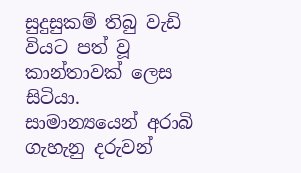සුදුසුකම් තිබු වැඩි වියට පත් වූ කාන්තාවක් ලෙස සිටියා. සාමාන්‍යයෙන් අරාබි ගැහැනු දරුවන්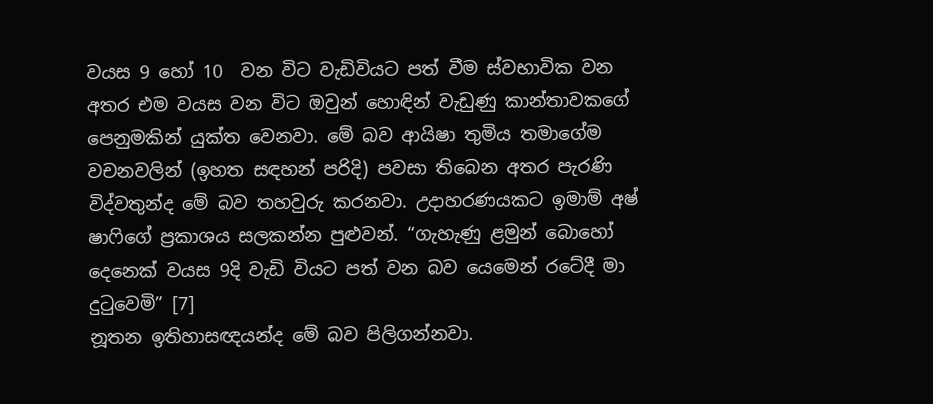වයස 9 හෝ 10  වන විට වැඩිවියට පත් වීම ස්වභාවික වන අතර එම වයස වන විට ඔවුන් හොඳින් වැඩුණු කාන්තාවකගේ පෙනුමකින් යුක්ත වෙනවා. මේ බව ආයිෂා තුමිය තමාගේම වචනවලින් (ඉහත සඳහන් පරිදි) පවසා තිබෙන අතර පැරණි විද්වතුන්ද මේ බව තහවුරු කරනවා. උදාහරණයකට ඉමාම් අෂ් ෂාෆිගේ ප්‍රකාශය සලකන්න පුළුවන්. “ගැහැණු ළමුන් බොහෝ දෙනෙක් වයස 9දි වැඩි වියට පත් වන බව යෙමෙන් රටේදී මා දුටුවෙමි” [7]
නූතන ඉතිහාසඥයන්ද මේ බව පිලිගන්නවා.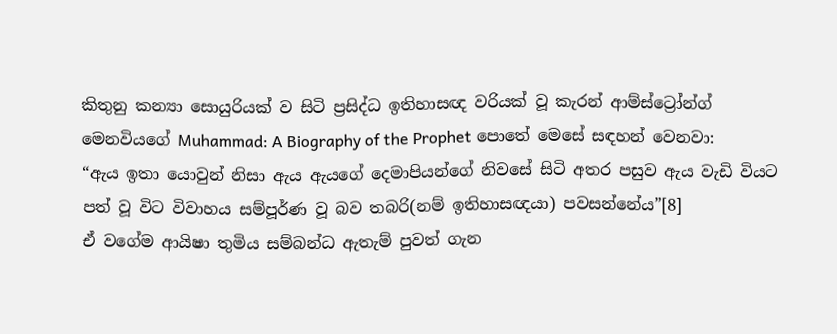කිතුනු කන්‍යා සොයුරියක් ව සිටි ප්‍රසිද්ධ ඉතිහාසඥ වරියක් වූ කැරන් ආම්ස්ට්‍රෝන්ග් මෙනවියගේ Muhammad: A Biography of the Prophet පොතේ මෙසේ සඳහන් වෙනවා:
“ඇය ඉතා යොවුන් නිසා ඇය ඇයගේ දෙමාපියන්ගේ නිවසේ සිටි අතර පසුව ඇය වැඩි වියට පත් වූ විට විවාහය සම්පූර්ණ වූ බව තබරි(නම් ඉතිහාසඥයා) පවසන්නේය”[8]
ඒ වගේම ආයිෂා තුමිය සම්බන්ධ ඇතැම් පුවත් ගැන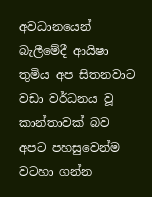අවධානයෙන් බැලීමේදී ආයිෂා තුමිය අප සිතනවාට වඩා වර්ධනය වූ කාන්තාවක් බව අපට පහසුවෙන්ම වටහා ගන්න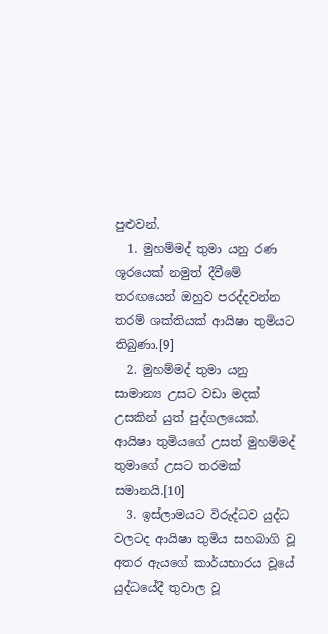පුළුවන්.
  1. මුහම්මද් තුමා යනු රණ ශූරයෙක් නමුත් දීවීමේ තරඟයෙන් ඔහුව පරද්දවන්න තරම් ශක්තියක් ආයිෂා තුමියට තිබුණා.[9]
  2. මුහම්මද් තුමා යනු සාමාන්‍ය උසට වඩා මදක් උසකින් යුත් පුද්ගලයෙක්. ආයිෂා තුමියගේ උසත් මුහම්මද් තුමාගේ උසට තරමක් සමානයි.[10]
  3. ඉස්ලාමයට විරුද්ධව යුද්ධ වලටද ආයිෂා තුමිය සහබාගි වූ අතර ඇයගේ කාර්යභාරය වූයේ යුද්ධයේදී තුවාල වූ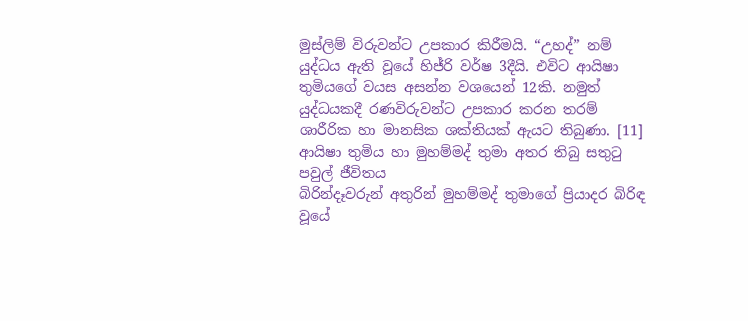මුස්ලිම් විරුවන්ට උපකාර කිරීමයි. “උහද්” නම් යුද්ධය ඇති වූයේ හිජ්රි වර්ෂ 3දීයි. එවිට ආයිෂා තුමියගේ වයස අසන්න වශයෙන් 12කි. නමුත් යුද්ධයකදී රණවිරුවන්ට උපකාර කරන තරම් ශාරීරික හා මානසික ශක්තියක් ඇයට තිබුණා. [11]
ආයිෂා තුමිය හා මුහම්මද් තුමා අතර තිබු සතුටු පවුල් ජීවිතය
බිරින්දෑවරුන් අතුරින් මුහම්මද් තුමාගේ ප්‍රියාදර බිරිඳ වූයේ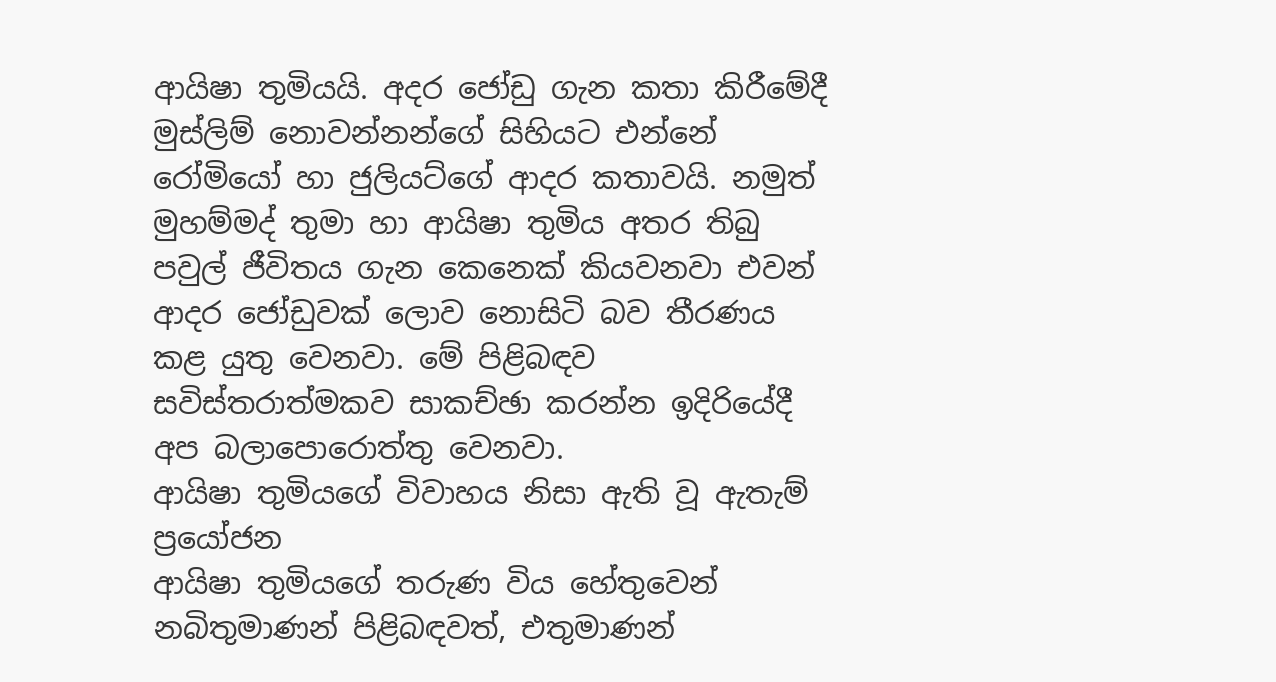ආයිෂා තුමියයි. අදර ජෝඩු ගැන කතා කිරීමේදී මුස්ලිම් නොවන්නන්ගේ සිහියට එන්නේ රෝමියෝ හා ජුලියට්ගේ ආදර කතාවයි. නමුත් මුහම්මද් තුමා හා ආයිෂා තුමිය අතර තිබු පවුල් ජීවිතය ගැන කෙනෙක් කියවනවා එවන් ආදර ජෝඩුවක් ලොව නොසිටි බව තීරණය කළ යුතු වෙනවා. මේ පිළිබඳව සවිස්තරාත්මකව සාකච්ඡා කරන්න ඉදිරියේදී අප බලාපොරොත්තු වෙනවා.
ආයිෂා තුමියගේ විවාහය නිසා ඇති වූ ඇතැම් ප්‍රයෝජන
ආයිෂා තුමියගේ තරුණ විය හේතුවෙන් නබිතුමාණන් පිළිබඳවත්, එතුමාණන්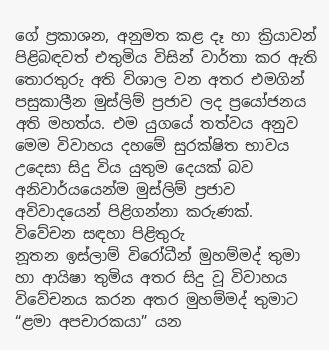ගේ ප්‍රකාශන, අනුමත කළ දෑ හා ක්‍රියාවන් පිළිබඳවත් එතුමිය විසින් වාර්තා කර ඇති තොරතුරු අති විශාල වන අතර එමගින් පසුකාලීන මුස්ලිම් ප්‍රජාව ලද ප්‍රයෝජනය අති මහත්ය. එම යුගයේ තත්වය අනුව මෙම විවාහය දහමේ සුරක්ෂිත භාවය උදෙසා සිදු විය යුතුම දෙයක් බව අනිවාර්යයෙන්ම මුස්ලිම් ප්‍රජාව අවිවාදයෙන් පිළිගන්නා කරුණක්.
විවේචන සඳහා පිළිතුරු
නූතන ඉස්ලාම් විරෝධීන් මුහම්මද් තුමා හා ආයිෂා තුමිය අතර සිදු වූ විවාහය විවේචනය කරන අතර මුහම්මද් තුමාට “ළමා අපචාරකයා” යන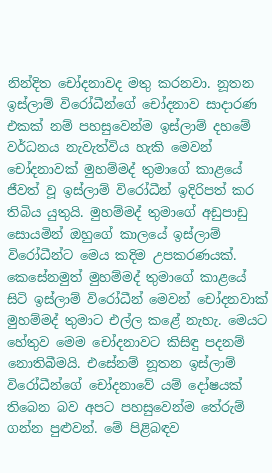නින්දිත චෝදනාවද මතු කරනවා. නූතන ඉස්ලාම් විරෝධීන්ගේ චෝදනාව සාදාරණ එකක් නම් පහසුවෙන්ම ඉස්ලාම් දහමේ වර්ධනය නැවැත්විය හැකි මෙවන් චෝදනාවක් මුහම්මද් තුමාගේ කාළයේ ජීවත් වූ ඉස්ලාම් විරෝධීන් ඉදිරිපත් කර තිබිය යුතුයි. මුහම්මද් තුමාගේ අඩුපාඩු සොයමින් ඔහුගේ කාලයේ ඉස්ලාම් විරෝධීන්ට මෙය කදිම උපකරණයක්. කෙසේනමුත් මුහම්මද් තුමාගේ කාළයේ සිටි ඉස්ලාම් විරෝධීන් මෙවන් චෝදනවාක් මුහම්මද් තුමාට එල්ල කළේ නැහැ. මෙයට හේතුව මෙම චෝදනාවට කිසිඳු පදනම් නොතිබීමයි. එසේනම් නූතන ඉස්ලාම් විරෝධීන්ගේ චෝදනාවේ යම් දෝෂයක් තිබෙන බව අපට පහසුවෙන්ම තේරුම් ගන්න පුළුවන්. මේ පිළිබඳව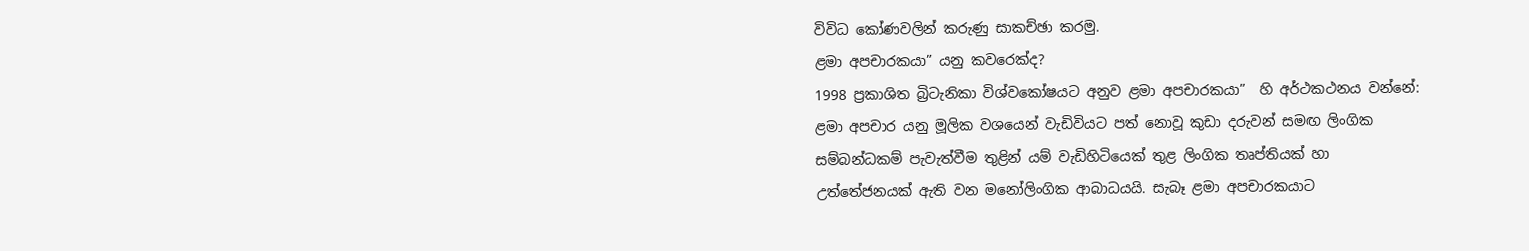විවිධ කෝණවලින් කරුණු සාකච්ඡා කරමු.
ළමා අපචාරකයා” යනු කවරෙක්ද?
1998 ප්‍රකාශිත බ්‍රිටැනිකා විශ්වකෝෂයට අනුව ළමා අපචාරකයා”  හි අර්ථකථනය වන්නේ:
ළමා අපචාර යනු මූලික වශයෙන් වැඩිවියට පත් නොවූ කුඩා දරුවන් සමඟ ලිංගික සම්බන්ධකම් පැවැත්වීම තුළින් යම් වැඩිහිටියෙක් තුළ ලිංගික තෘප්තියක් හා උත්තේජනයක් ඇති වන මනෝලිංගික ආබාධයයි. සැබෑ ළමා අපචාරකයාට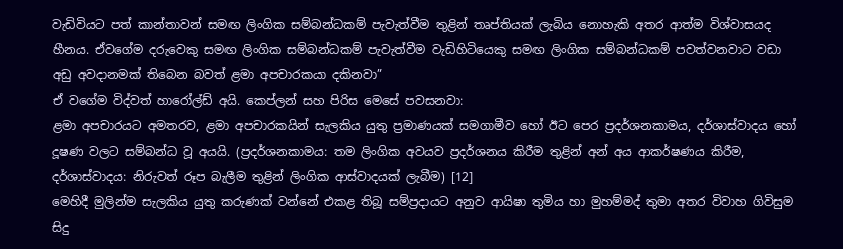වැඩිවියට පත් කාන්තාවන් සමඟ ලිංගික සම්බන්ධකම් පැවැත්වීම තුළින් තෘප්තියක් ලැබිය නොහැකි අතර ආත්ම විශ්වාසයද හීනය. ඒවගේම දරුවෙකු සමඟ ලිංගික සම්බන්ධකම් පැවැත්වීම වැඩිහිටියෙකු සමඟ ලිංගික සම්බන්ධකම් පවත්වනවාට වඩා අඩු අවදානමක් තිබෙන බවත් ළමා අපචාරකයා දකිනවා”
ඒ වගේම විද්වත් හාරෝල්ඩ් අයි. කෙප්ලන් සහ පිරිස මෙසේ පවසනවා:
ළමා අපචාරයට අමතරව, ළමා අපචාරකයින් සැලකිය යුතු ප්‍රමාණයක් සමගාමීව හෝ ඊට පෙර ප්‍රදර්ශනකාමය, දර්ශාස්වාදය හෝ දූෂණ වලට සම්බන්ධ වූ අයයි. (ප්‍රදර්ශනකාමය: තම ලිංගික අවයව ප්‍රදර්ශනය කිරීම තුළින් අන් අය ආකර්ෂණය කිරීම, දර්ශාස්වාදය: නිරුවත් රූප බැලීම තුළින් ලිංගික ආස්වාදයක් ලැබීම) [12]
මෙහිදී මුලින්ම සැලකිය යුතු කරුණක් වන්නේ එකළ තිබූ සම්ප්‍රදායට අනුව ආයිෂා තුමිය හා මුහම්මද් තුමා අතර විවාහ ගිවිසුම සිදු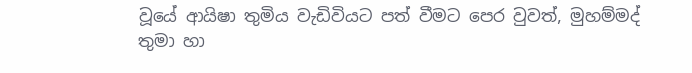වූයේ ආයිෂා තුමිය වැඩිවියට පත් වීමට පෙර වුවත්, මුහම්මද් තුමා හා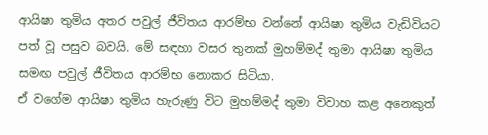ආයිෂා තුමිය අතර පවුල් ජීවිතය ආරම්භ වන්නේ ආයිෂා තුමිය වැඩිවියට පත් වූ පසුව බවයි. මේ සඳහා වසර තුනක් මුහම්මද් තුමා ආයිෂා තුමිය සමඟ පවුල් ජීවිතය ආරම්භ නොකර සිටියා.
ඒ වගේම ආයිෂා තුමිය හැරුණු විට මුහම්මද් තුමා විවාහ කළ අනෙකුත්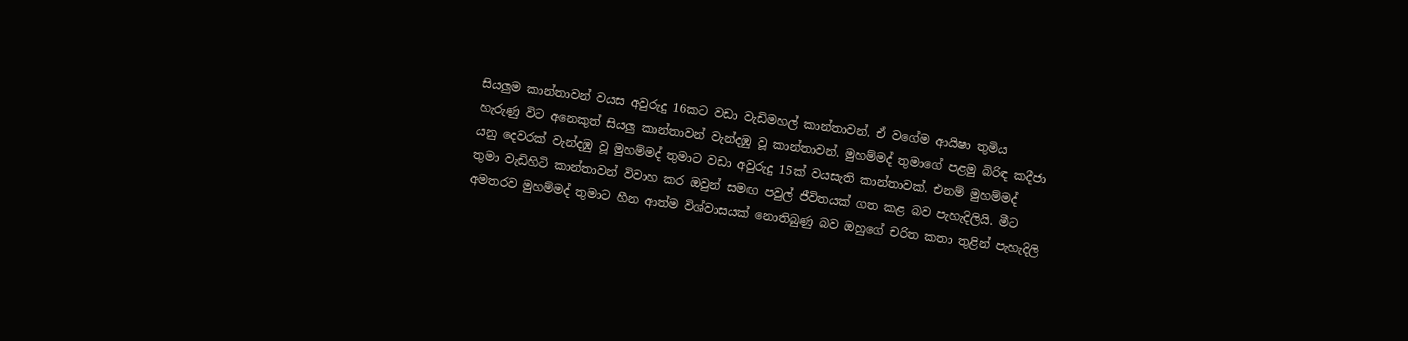සියලුම කාන්තාවන් වයස අවුරුදු 16කට වඩා වැඩිමහල් කාන්තාවන්. ඒ වගේම ආයිෂා තුමිය හැරුණු විට අනෙකුත් සියලු කාන්තාවන් වැන්දඹු වූ කාන්තාවන්. මුහම්මද් තුමාගේ පළමු බිරිඳ කදීජා යනු දෙවරක් වැන්දඹු වූ මුහම්මද් තුමාට වඩා අවුරුදු 15ක් වයසැති කාන්තාවක්. එනම් මුහම්මද් තුමා වැඩිහිටි කාන්තාවන් විවාහ කර ඔවුන් සමඟ පවුල් ජීවිතයක් ගත කළ බව පැහැදිලියි. මීට අමතරව මුහම්මද් තුමාට හීන ආත්ම විශ්වාසයක් නොතිබුණු බව ඔහුගේ චරිත කතා තුළින් පැහැදිලි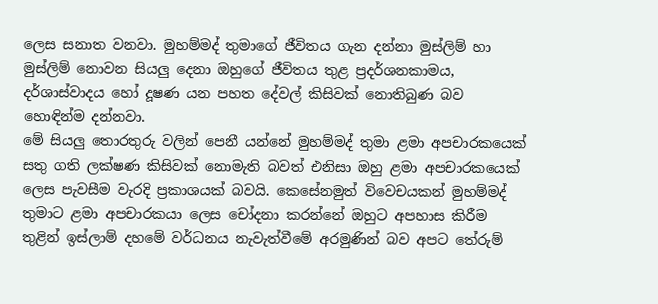ලෙස සනාත වනවා. මුහම්මද් තුමාගේ ජීවිතය ගැන දන්නා මුස්ලිම් හා මුස්ලිම් නොවන සියලු දෙනා ඔහුගේ ජීවිතය තුළ ප්‍රදර්ශනකාමය, දර්ශාස්වාදය හෝ දූෂණ යන පහත දේවල් කිසිවක් නොතිබුණ බව හොඳින්ම දන්නවා.
මේ සියලු තොරතුරු වලින් පෙනී යන්නේ මුහම්මද් තුමා ළමා අපචාරකයෙක් සතු ගති ලක්ෂණ කිසිවක් නොමැති බවත් එනිසා ඔහු ළමා අපචාරකයෙක් ලෙස පැවසීම වැරදි ප්‍රකාශයක් බවයි. කෙසේනමුත් විවෙචයකන් මුහම්මද් තුමාට ළමා අපචාරකයා ලෙස චෝදනා කරන්නේ ඔහුට අපහාස කිරීම තුළින් ඉස්ලාම් දහමේ වර්ධනය නැවැත්වීමේ අරමුණින් බව අපට තේරුම්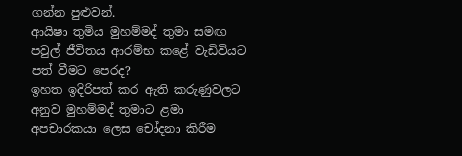ගන්න පුළුවන්.
ආයිෂා තුමිය මුහම්මද් තුමා සමඟ පවුල් ජීවිතය ආරම්භ කළේ වැඩිවියට පත් වීමට පෙරද?
ඉහත ඉදිරිපත් කර ඇති කරුණුවලට අනුව මුහම්මද් තුමාට ළමා අපචාරකයා ලෙස චෝදනා කිරීම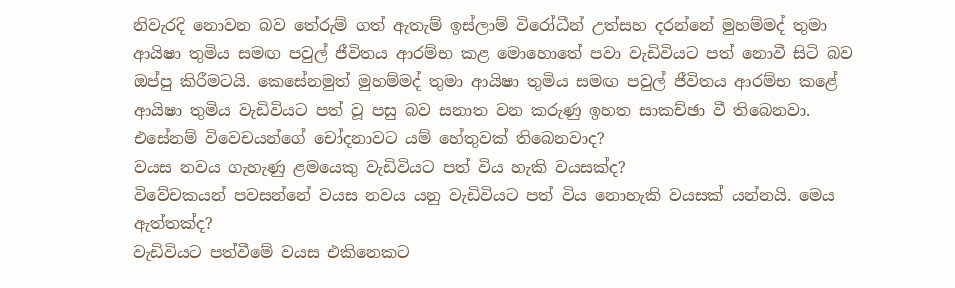නිවැරදි නොවන බව තේරුම් ගත් ඇතැම් ඉස්ලාම් විරෝධීන් උත්සහ දරන්නේ මුහම්මද් තුමා ආයිෂා තුමිය සමඟ පවුල් ජීවිතය ආරම්භ කළ මොහොතේ පවා වැඩිවියට පත් නොවී සිටි බව ඔප්පු කිරීමටයි. කෙසේනමුත් මුහම්මද් තුමා ආයිෂා තුමිය සමඟ පවුල් ජීවිතය ආරම්භ කළේ ආයිෂා තුමිය වැඩිවියට පත් වූ පසු බව සනාත වන කරුණු ඉහත සාකච්ඡා වී තිබෙනවා. එසේනම් විවෙචයන්ගේ චෝදනාවට යම් හේතුවක් තිබෙනවාද?
වයස නවය ගැහැණු ළමයෙකු වැඩිවියට පත් විය හැකි වයසක්ද?
විවේචකයන් පවසන්නේ වයස නවය යනු වැඩිවියට පත් විය නොහැකි වයසක් යන්නයි. මෙය ඇත්තක්ද?
වැඩිවියට පත්වීමේ වයස එකිනෙකට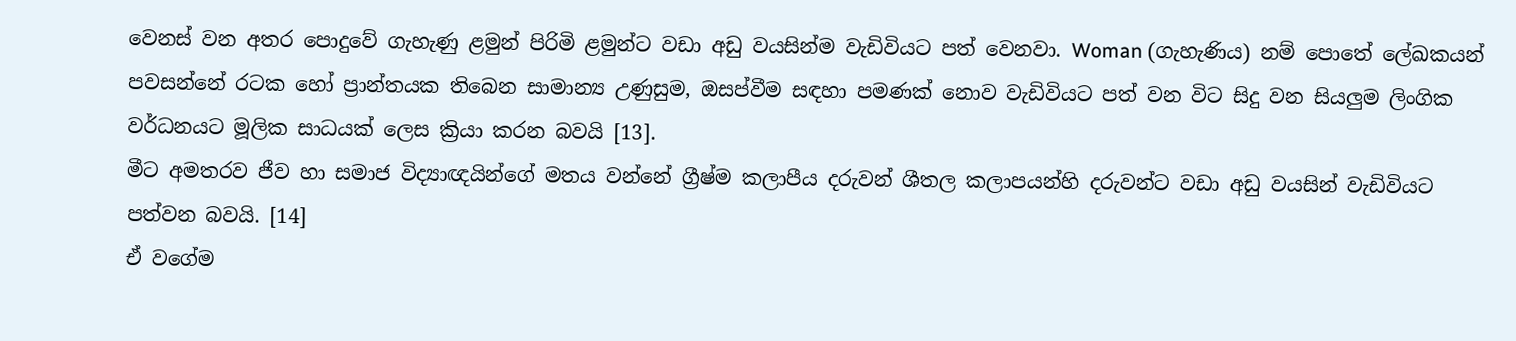වෙනස් වන අතර පොදුවේ ගැහැණු ළමුන් පිරිමි ළමුන්ට වඩා අඩු වයසින්ම වැඩිවියට පත් වෙනවා. Woman (ගැහැණිය) නම් පොතේ ලේඛකයන් පවසන්නේ රටක හෝ ප්‍රාන්තයක තිබෙන සාමාන්‍ය උණුසුම, ඔසප්වීම සඳහා පමණක් නොව වැඩිවියට පත් වන විට සිදු වන සියලුම ලිංගික වර්ධනයට මූලික සාධයක් ලෙස ක්‍රියා කරන බවයි [13].
මීට අමතරව ජීව හා සමාජ විද්‍යාඥයින්ගේ මතය වන්නේ ග්‍රීෂ්ම කලාපීය දරුවන් ශීතල කලාපයන්හි දරුවන්ට වඩා අඩු වයසින් වැඩිවියට පත්වන බවයි. [14]
ඒ වගේම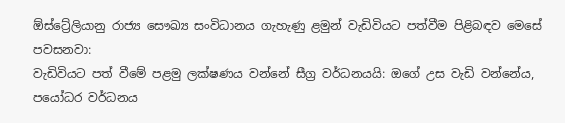ඕස්ට්‍රේලියානු රාජ්‍ය සෞඛ්‍ය සංවිධානය ගැහැණු ළමුන් වැඩිවියට පත්වීම පිළිබඳව මෙසේ පවසනවා:
වැඩිවියට පත් වීමේ පළමු ලක්ෂණය වන්නේ සීග්‍ර වර්ධනයයි: ඔගේ උස වැඩි වන්නේය, පයෝධර වර්ධනය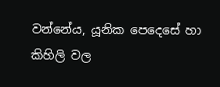වන්නේය, යූනික පෙදෙසේ හා කිහිලි වල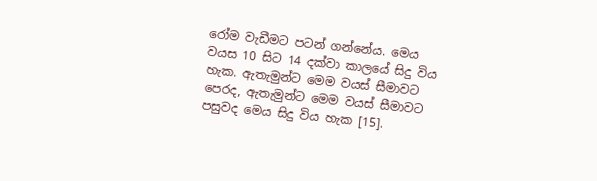රෝම වැඩීමට පටන් ගන්නේය. මෙය වයස 10 සිට 14 දක්වා කාලයේ සිදු විය හැක. ඇතැමුන්ට මෙම වයස් සීමාවට පෙරද, ඇතැමුන්ට මෙම වයස් සීමාවට පසුවද මෙය සිදු විය හැක [15].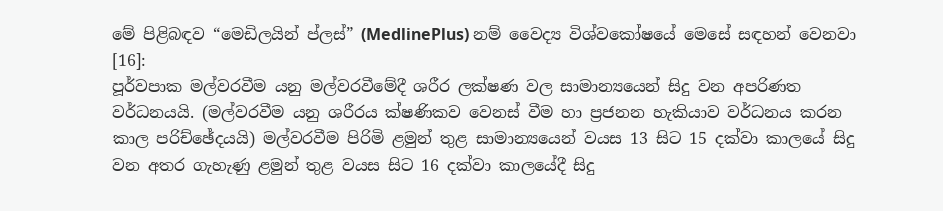මේ පිළිබඳව “මෙඩිලයින් ප්ලස්” (MedlinePlus) නම් වෛද්‍ය විශ්වකෝෂයේ මෙසේ සඳහන් වෙනවා [16]:
පූර්වපාක මල්වරවීම යනු මල්වරවීමේදී ශරීර ලක්ෂණ වල සාමාන්‍යයෙන් සිදු වන අපරිණත වර්ධනයයි. (මල්වරවීම යනු ශරීරය ක්ෂණිකව වෙනස් වීම හා ප්‍රජනන හැකියාව වර්ධනය කරන කාල පරිච්ඡේදයයි) මල්වරවීම පිරිමි ළමුන් තුළ සාමාන්‍යයෙන් වයස 13 සිට 15 දක්වා කාලයේ සිදු වන අතර ගැහැණු ළමුන් තුළ වයස සිට 16 දක්වා කාලයේදී සිදු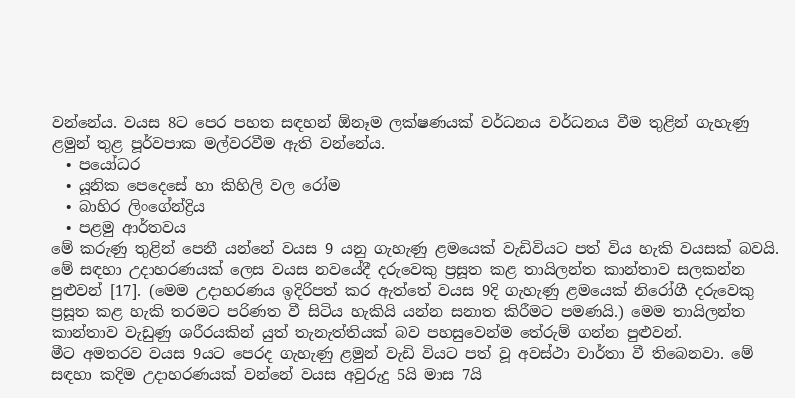වන්නේය. වයස 8ට පෙර පහත සඳහන් ඕනෑම ලක්ෂණයක් වර්ධනය වර්ධනය වීම තුළින් ගැහැණු ළමුන් තුළ පූර්වපාක මල්වරවීම ඇති වන්නේය.
  • පයෝධර
  • යූනික පෙදෙසේ හා කිහිලි වල රෝම
  • බාහිර ලිංගේන්ද්‍රිය
  • පළමු ආර්තවය
මේ කරුණු තුළින් පෙනී යන්නේ වයස 9 යනු ගැහැණු ළමයෙක් වැඩිවියට පත් විය හැකි වයසක් බවයි. මේ සඳහා උදාහරණයක් ලෙස වයස නවයේදී දරුවෙකු ප්‍රසූත කළ තායිලන්ත කාන්තාව සලකන්න පුළුවන් [17]. (මෙම උදාහරණය ඉදිරිපත් කර ඇත්තේ වයස 9දි ගැහැණු ළමයෙක් නිරෝගී දරුවෙකු ප්‍රසූත කළ හැකි තරමට පරිණත වී සිටිය හැකියි යන්න සනාත කිරීමට පමණයි.) මෙම තායිලන්ත කාන්තාව වැඩුණු ශරීරයකින් යුත් තැනැත්තියක් බව පහසුවෙන්ම තේරුම් ගන්න පුළුවන්.
මීට අමතරව වයස 9යට පෙරද ගැහැණු ළමුන් වැඩි වියට පත් වූ අවස්ථා වාර්තා වී තිබෙනවා. මේ සඳහා කදිම උදාහරණයක් වන්නේ වයස අවුරුදු 5යි මාස 7යි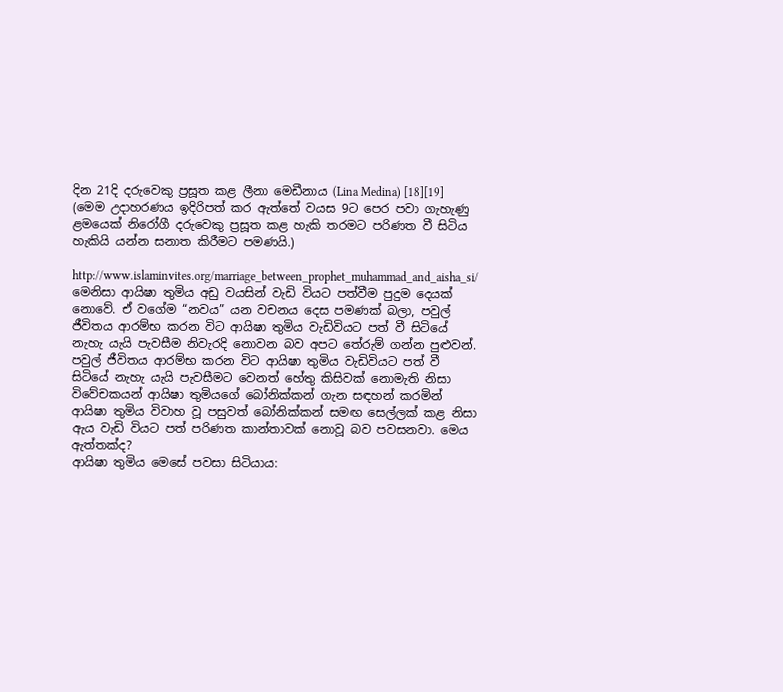දින 21දි දරුවෙකු ප්‍රසූත කළ ලීනා මෙඩීනාය (Lina Medina) [18][19] (මෙම උදාහරණය ඉදිරිපත් කර ඇත්තේ වයස 9ට පෙර පවා ගැහැණු ළමයෙක් නිරෝගී දරුවෙකු ප්‍රසූත කළ හැකි තරමට පරිණත වී සිටිය හැකියි යන්න සනාත කිරීමට පමණයි.)

http://www.islaminvites.org/marriage_between_prophet_muhammad_and_aisha_si/
මෙනිසා ආයිෂා තුමිය අඩු වයසින් වැඩි වියට පත්වීම පුදුම දෙයක් නොවේ. ඒ වගේම “නවය” යන වචනය දෙස පමණක් බලා, පවුල් ජීවිතය ආරම්භ කරන විට ආයිෂා තුමිය වැඩිවියට පත් වී සිටියේ නැහැ යැයි පැවසීම නිවැරදි නොවන බව අපට තේරුම් ගන්න පුළුවන්.
පවුල් ජීවිතය ආරම්භ කරන විට ආයිෂා තුමිය වැඩිවියට පත් වී සිටියේ නැහැ යැයි පැවසීමට වෙනත් හේතු කිසිවක් නොමැති නිසා විවේචකයන් ආයිෂා තුමියගේ බෝනික්කන් ගැන සඳහන් කරමින් ආයිෂා තුමිය විවාහ වූ පසුවත් බෝනික්කන් සමඟ සෙල්ලක් කළ නිසා ඇය වැඩි වියට පත් පරිණත කාන්තාවක් නොවූ බව පවසනවා. මෙය ඇත්තක්ද?
ආයිෂා තුමිය මෙසේ පවසා සිටියාය: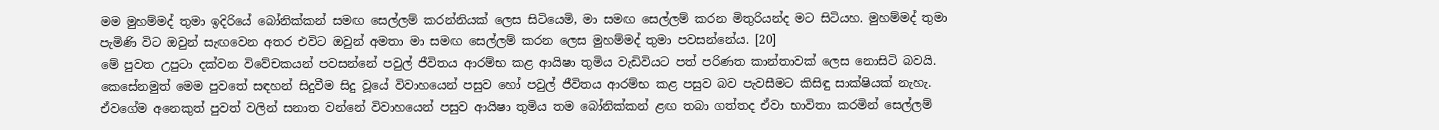මම මුහම්මද් තුමා ඉදිරියේ බෝනික්කන් සමඟ සෙල්ලම් කරන්නියක් ලෙස සිටියෙමි, මා සමඟ සෙල්ලම් කරන මිතුරියන්ද මට සිටියහ. මුහම්මද් තුමා පැමිණි විට ඔවුන් සැඟවෙන අතර එවිට ඔවුන් අමතා මා සමඟ සෙල්ලම් කරන ලෙස මුහම්මද් තුමා පවසන්නේය. [20]
මේ පුවත උපුටා දක්වන විවේචකයන් පවසන්නේ පවුල් ජීවිතය ආරම්භ කළ ආයිෂා තුමිය වැඩිවියට පත් පරිණත කාන්තාවක් ලෙස නොසිටි බවයි. කෙසේනමුත් මෙම පුවතේ සඳහන් සිදුවීම සිදු වූයේ විවාහයෙන් පසුව හෝ පවුල් ජීවිතය ආරම්භ කළ පසුව බව පැවසීමට කිසිඳු සාක්ෂියක් නැහැ. ඒවගේම අනෙකුත් පුවත් වලින් සනාත වන්නේ විවාහයෙන් පසුව ආයිෂා තුමිය තම බෝනික්කන් ළඟ තබා ගත්තද ඒවා භාවිතා කරමින් සෙල්ලම්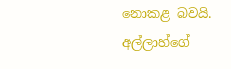නොකළ බවයි.
අල්ලාහ්ගේ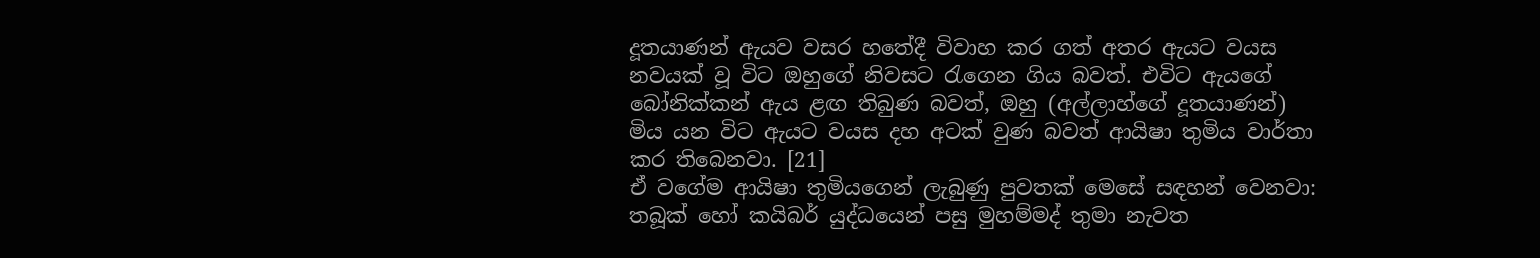දූතයාණන් ඇයව වසර හතේදී විවාහ කර ගත් අතර ඇයට වයස නවයක් වූ විට ඔහුගේ නිවසට රැගෙන ගිය බවත්. එවිට ඇයගේ බෝනික්කන් ඇය ළඟ තිබුණ බවත්, ඔහු (අල්ලාහ්ගේ දූතයාණන්) මිය යන විට ඇයට වයස දහ අටක් වුණ බවත් ආයිෂා තුමිය වාර්තා කර තිබෙනවා. [21]
ඒ වගේම ආයිෂා තුමියගෙන් ලැබුණු පුවතක් මෙසේ සඳහන් වෙනවා:
තබූක් හෝ කයිබර් යුද්ධයෙන් පසු මුහම්මද් තුමා නැවත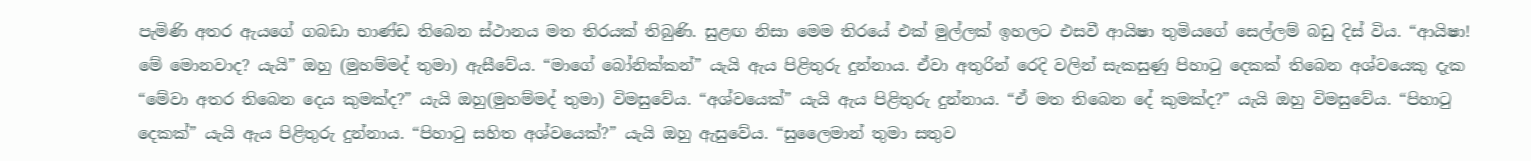පැමිණි අතර ඇයගේ ගබඩා භාණ්ඩ තිබෙන ස්ථානය මත තිරයක් තිබුණි. සුළඟ නිසා මෙම තිරයේ එක් මුල්ලක් ඉහලට එසවී ආයිෂා තුමියගේ සෙල්ලම් බඩු දිස් විය. “ආයිෂා! මේ මොනවාද? යැයි” ඔහු (මුහම්මද් තුමා) ඇසීවේය. “මාගේ බෝනික්කන්” යැයි ඇය පිළිතුරු දුන්නාය. ඒවා අතුරින් රෙදි වලින් සැකසුණු පිහාටු දෙකක් තිබෙන අශ්වයෙකු දැක “මේවා අතර තිබෙන දෙය කුමක්ද?” යැයි ඔහු(මුහම්මද් තුමා) විමසුවේය. “අශ්වයෙක්” යැයි ඇය පිළිතුරු දුන්නාය. “ඒ මත තිබෙන දේ කුමක්ද?” යැයි ඔහු විමසුවේය. “පිහාටු දෙකක්” යැයි ඇය පිළිතුරු දුන්නාය. “පිහාටු සහිත අශ්වයෙක්?” යැයි ඔහු ඇසුවේය. “සුලෛමාන් තුමා සතුව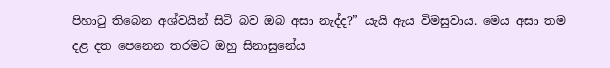පිහාටු තිබෙන අශ්වයින් සිටි බව ඔබ අසා නැද්ද?” යැයි ඇය විමසුවාය. මෙය අසා තම දළ දත පෙනෙන තරමට ඔහු සිනාසුනේය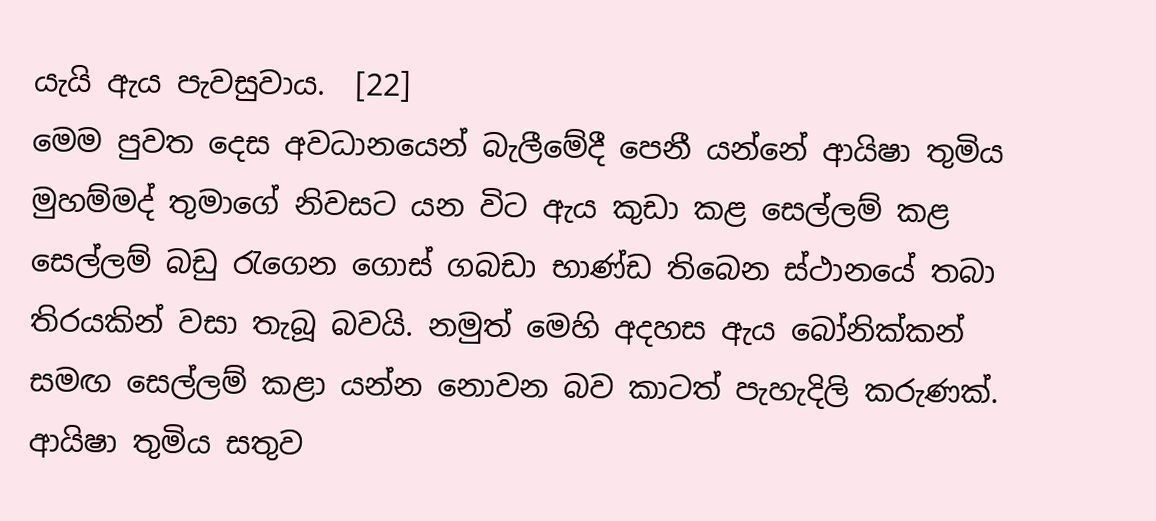යැයි ඇය පැවසුවාය.  [22]
මෙම පුවත දෙස අවධානයෙන් බැලීමේදී පෙනී යන්නේ ආයිෂා තුමිය මුහම්මද් තුමාගේ නිවසට යන විට ඇය කුඩා කළ සෙල්ලම් කළ සෙල්ලම් බඩු රැගෙන ගොස් ගබඩා භාණ්ඩ තිබෙන ස්ථානයේ තබා තිරයකින් වසා තැබූ බවයි. නමුත් මෙහි අදහස ඇය බෝනික්කන් සමඟ සෙල්ලම් කළා යන්න නොවන බව කාටත් පැහැදිලි කරුණක්. ආයිෂා තුමිය සතුව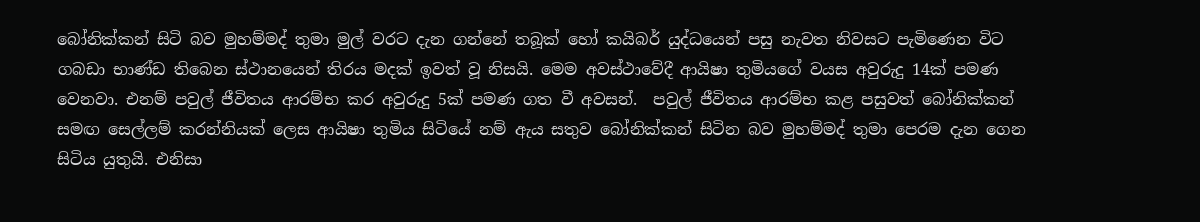බෝනික්කන් සිටි බව මුහම්මද් තුමා මුල් වරට දැන ගන්නේ තබූක් හෝ කයිබර් යුද්ධයෙන් පසු නැවත නිවසට පැමිණෙන විට ගබඩා භාණ්ඩ තිබෙන ස්ථානයෙන් තිරය මදක් ඉවත් වූ නිසයි. මෙම අවස්ථාවේදී ආයිෂා තුමියගේ වයස අවුරුදු 14ක් පමණ වෙනවා. එනම් පවුල් ජීවිතය ආරම්භ කර අවුරුදු 5ක් පමණ ගත වී අවසන්.  පවුල් ජීවිතය ආරම්භ කළ පසුවත් බෝනික්කන් සමඟ සෙල්ලම් කරන්නියක් ලෙස ආයිෂා තුමිය සිටියේ නම් ඇය සතුව බෝනික්කන් සිටින බව මුහම්මද් තුමා පෙරම දැන ගෙන සිටිය යුතුයි. එනිසා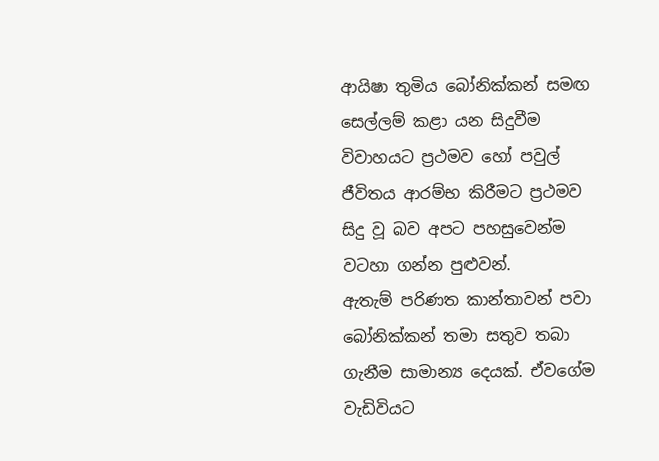ආයිෂා තුමිය බෝනික්කන් සමඟ සෙල්ලම් කළා යන සිදුවීම විවාහයට ප්‍රථමව හෝ පවුල් ජීවිතය ආරම්භ කිරීමට ප්‍රථමව සිදු වූ බව අපට පහසුවෙන්ම වටහා ගන්න පුළුවන්.
ඇතැම් පරිණත කාන්තාවන් පවා බෝනික්කන් තමා සතුව තබා ගැනීම සාමාන්‍ය දෙයක්. ඒවගේම වැඩිවියට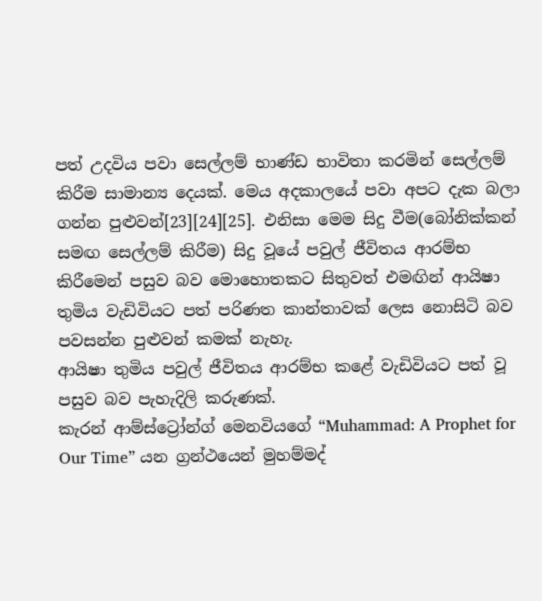පත් උදවිය පවා සෙල්ලම් භාණ්ඩ භාවිතා කරමින් සෙල්ලම් කිරීම සාමාන්‍ය දෙයක්. මෙය අදකාලයේ පවා අපට දැක බලා ගන්න පුළුවන්[23][24][25]. එනිසා මෙම සිදු වීම(බෝනික්කන් සමඟ සෙල්ලම් කිරීම) සිදු වූයේ පවුල් ජීවිතය ආරම්භ කිරීමෙන් පසුව බව මොහොතකට සිතුවත් එමඟින් ආයිෂා තුමිය වැඩිවියට පත් පරිණත කාන්තාවක් ලෙස නොසිටි බව පවසන්න පුළුවන් කමක් නැහැ.
ආයිෂා තුමිය පවුල් ජීවිතය ආරම්භ කළේ වැඩිවියට පත් වූ පසුව බව පැහැදිලි කරුණක්.
කැරන් ආම්ස්ට්‍රෝන්ග් මෙනවියගේ “Muhammad: A Prophet for Our Time” යන ග්‍රන්ථයෙන් මුහම්මද්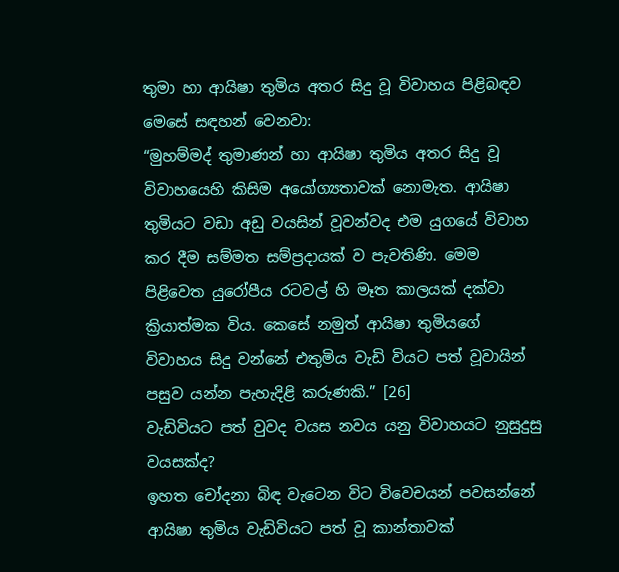තුමා හා ආයිෂා තුමිය අතර සිදු වූ විවාහය පිළිබඳව මෙසේ සඳහන් වෙනවා:
“මුහම්මද් තුමාණන් හා ආයිෂා තුමිය අතර සිදු වූ විවාහයෙහි කිසිම අයෝග්‍යතාවක් නොමැත. ආයිෂා තුමියට වඩා අඩු වයසින් වූවන්වද එම යුගයේ විවාහ කර දීම සම්මත සම්ප්‍රදායක් ව පැවතිණි. මෙම පිළිවෙත යුරෝපීය රටවල් හි මෑත කාලයක් දක්වා ක්‍රියාත්මක විය. කෙසේ නමුත් ආයිෂා තුමියගේ විවාහය සිදු වන්නේ එතුමිය වැඩි වියට පත් වූවායින් පසුව යන්න පැහැදිළි කරුණකි.” [26]
වැඩිවියට පත් වුවද වයස නවය යනු විවාහයට නුසුදුසු වයසක්ද?
ඉහත චෝදනා බිඳ වැටෙන විට විවෙචයන් පවසන්නේ ආයිෂා තුමිය වැඩිවියට පත් වූ කාන්තාවක්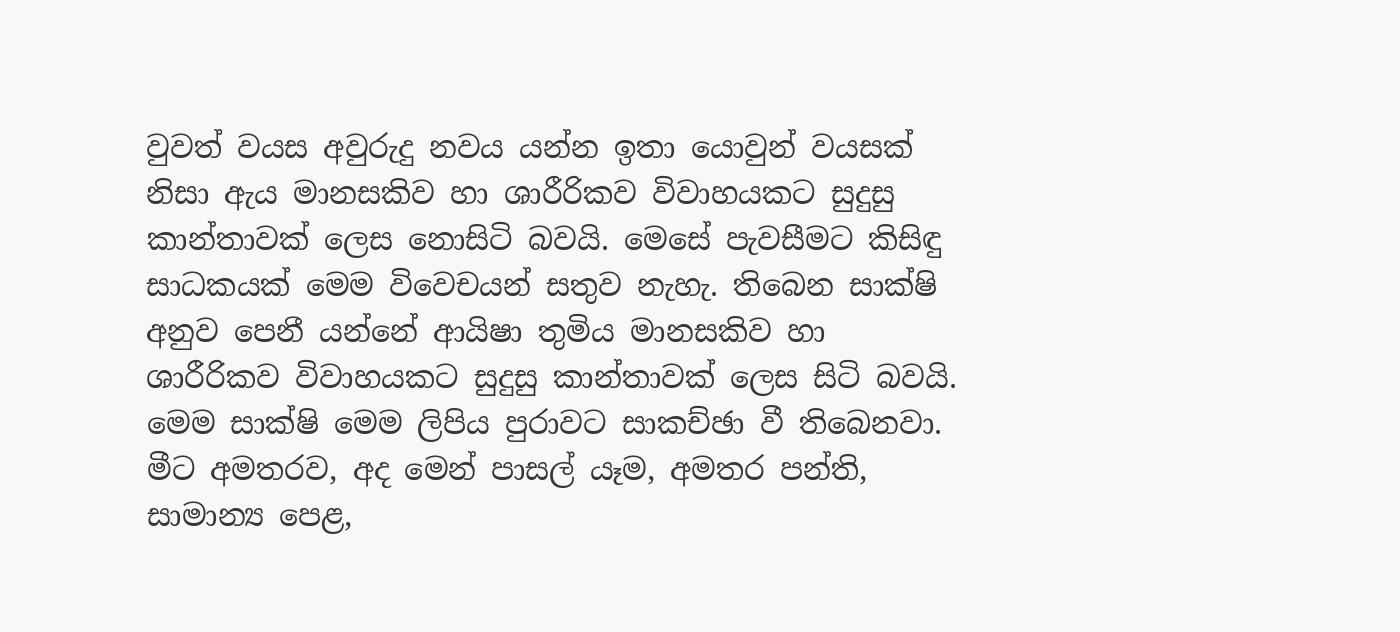වුවත් වයස අවුරුදු නවය යන්න ඉතා යොවුන් වයසක් නිසා ඇය මානසකිව හා ශාරීරිකව විවාහයකට සුදුසු කාන්තාවක් ලෙස නොසිටි බවයි. මෙසේ පැවසීමට කිසිඳු සාධකයක් මෙම විවෙචයන් සතුව නැහැ. තිබෙන සාක්ෂි අනුව පෙනී යන්නේ ආයිෂා තුමිය මානසකිව හා ශාරීරිකව විවාහයකට සුදුසු කාන්තාවක් ලෙස සිටි බවයි. මෙම සාක්ෂි මෙම ලිපිය පුරාවට සාකච්ඡා වී තිබෙනවා.
මීට අමතරව, අද මෙන් පාසල් යෑම, අමතර පන්ති, සාමාන්‍ය පෙළ,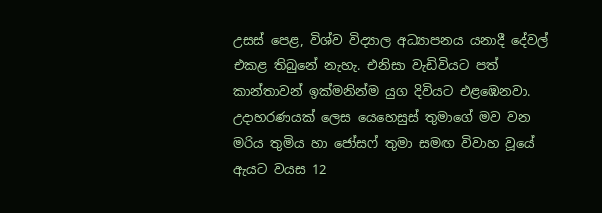උසස් පෙළ, විශ්ව විද්‍යාල අධ්‍යාපනය යනාදී දේවල් එකළ තිබුනේ නැහැ. එනිසා වැඩිවියට පත් කාන්තාවන් ඉක්මනින්ම යුග දිවියට එළඹෙනවා.
උදාහරණයක් ලෙස යෙහෙසුස් තුමාගේ මව වන මරිය තුමිය හා ජෝසෆ් තුමා සමඟ විවාහ වූයේ ඇයට වයස 12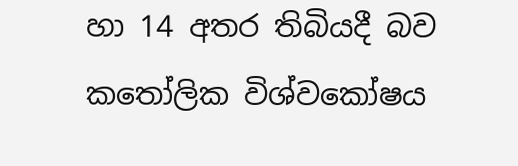හා 14 අතර තිබියදී බව කතෝලික විශ්වකෝෂය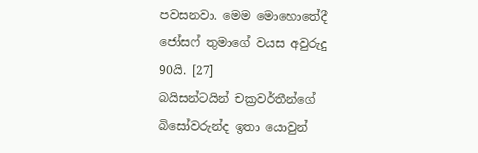පවසනවා. මෙම මොහොතේදී ජෝසෆ් තුමාගේ වයස අවුරුදු 90යි. [27]
බයිසන්ටයින් චක්‍රවර්තීන්ගේ බිසෝවරුන්ද ඉතා යොවුන්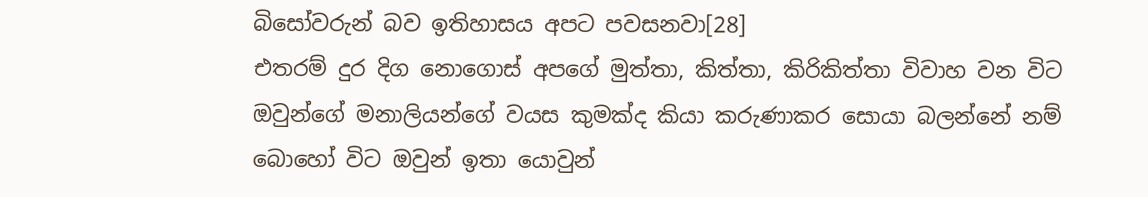බිසෝවරුන් බව ඉතිහාසය අපට පවසනවා[28]
එතරම් දුර දිග නොගොස් අපගේ මුත්තා, කිත්තා, කිරිකිත්තා විවාහ වන විට ඔවුන්ගේ මනාලියන්ගේ වයස කුමක්ද කියා කරුණාකර සොයා බලන්නේ නම් බොහෝ විට ඔවුන් ඉතා යොවුන්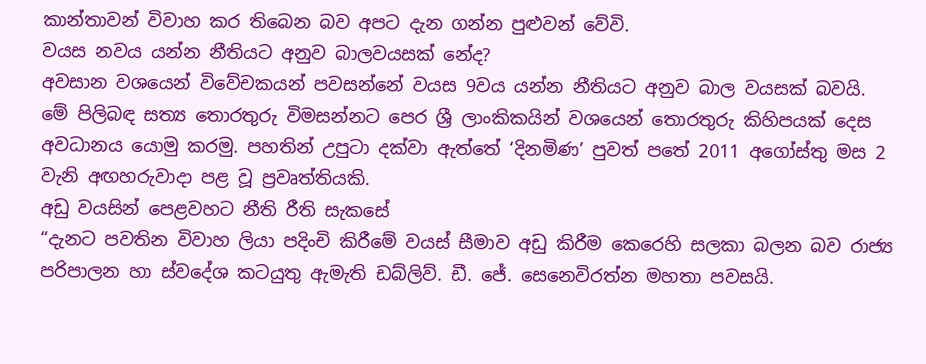කාන්තාවන් විවාහ කර තිබෙන බව අපට දැන ගන්න පුළුවන් වේවි.
වයස නවය යන්න නීතියට අනුව බාලවයසක් නේද?
අවසාන වශයෙන් විවේචකයන් පවසන්නේ වයස 9වය යන්න නීතියට අනුව බාල වයසක් බවයි. මේ පිලිබඳ සත්‍ය තොරතුරු විමසන්නට පෙර ශ්‍රී ලාංකිකයින් වශයෙන් තොරතුරු කිහිපයක් දෙස අවධානය යොමු කරමු. පහතින් උපුටා දක්වා ඇත්තේ ‘දිනමිණ’ පුවත් පතේ 2011 අගෝස්තු මස 2 වැනි අඟහරුවාදා පළ වූ ප්‍රවෘත්තියකි.
අඩු වයසින් පෙළවහට නීති රීති සැකසේ
“දැනට පවතින විවාහ ලියා පදිංචි කිරීමේ වයස් සීමාව අඩු කිරීම කෙරෙහි සලකා බලන බව රාජ්‍ය පරිපාලන හා ස්වදේශ කටයුතු ඇමැති ඩබ්ලිව්. ඩී. ජේ. සෙනෙවිරත්න මහතා පවසයි.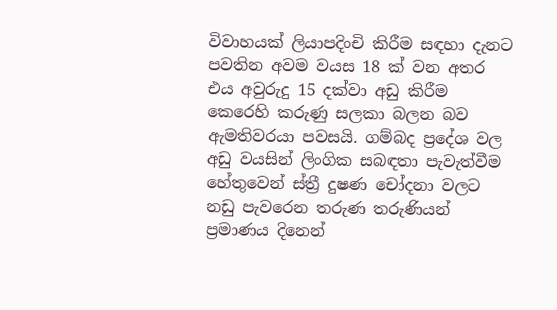විවාහයක් ලියාපදිංචි කිරීම සඳහා දැනට පවතින අවම වයස 18 ක් වන අතර එය අවුරුදු 15 දක්වා අඩු කිරීම කෙරෙහි කරුණු සලකා බලන බව ඇමතිවරයා පවසයි. ගම්බද ප්‍රදේශ වල අඩු වයසින් ලිංගික සබඳතා පැවැත්වීම හේතුවෙන් ස්ත්‍රී දුෂණ චෝදනා වලට නඩු පැවරෙන තරුණ තරුණියන් ප්‍රමාණය දිනෙන්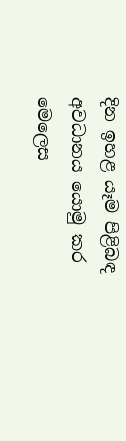දින ඉහළ යෑම පිළිබඳ අවධානය යොමු කර මෙලෙස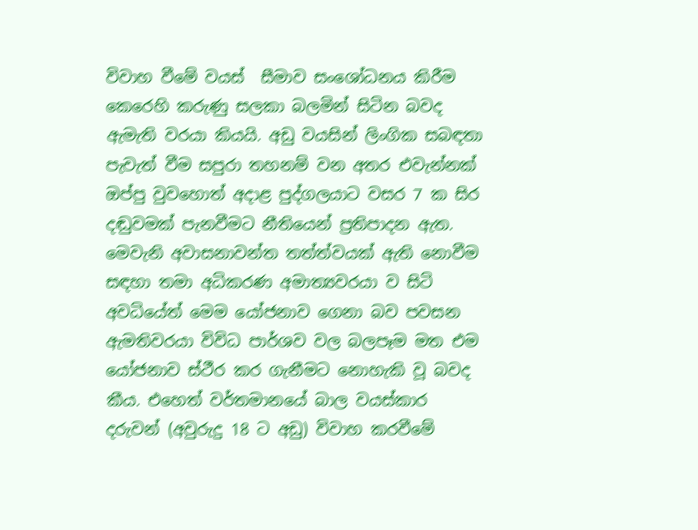විවාහ වීමේ වයස්  සීමාව සංශෝධනය කිරීම කෙරෙහි කරුණු සලකා බලමින් සිටින බවද ඇමැති වරයා කියයි. අඩු වයසින් ලිංගික සබඳතා පැවැත් වීම සපුරා තහනම් වන අතර එවැන්නක් ඔප්පු වුවහොත් අදාළ පුද්ගලයාට වසර 7 ක සිර දඬුවමක් පැනවීමට නීතියෙන් ප්‍රතිපාදන ඇත. මෙවැනි අවාසනාවන්ත තත්ත්වයක් ඇති නොවීම සඳහා තමා අධිකරණ අමාත්‍යවරයා ව සිටි අවධියේත් මෙම යෝජනාව ගෙනා බව පවසන ඇමතිවරයා විවිධ පාර්ශව වල බලපෑම මත එම යෝජනාව ස්ථීර කර ගැනීමට නොහැකි වූ බවද කීය. එහෙත් වර්තමානයේ බාල වයස්කාර දරුවන් (අවුරුදු 18 ට අඩු) විවාහ කරවීමේ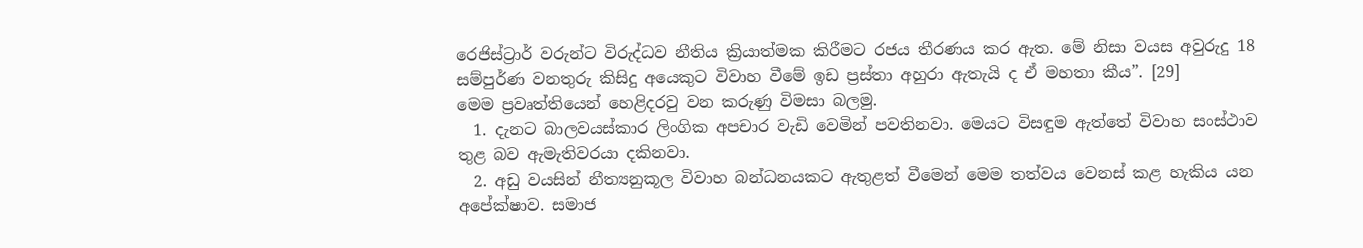රෙජිස්ට්‍රාර් වරුන්ට විරුද්ධව නීතිය ක්‍රියාත්මක කිරීමට රජය තීරණය කර ඇත. මේ නිසා වයස අවුරුදු 18 සම්පුර්ණ වනතුරු කිසිදු අයෙකුට විවාහ වීමේ ඉඩ ප්‍රස්තා අහුරා ඇතැයි ද ඒ මහතා කීය”. [29]
මෙම ප්‍රවෘත්තියෙන් හෙළිදරවු වන කරුණු විමසා බලමු.
  1. දැනට බාලවයස්කාර ලිංගික අපචාර වැඩි වෙමින් පවතිනවා. මෙයට විසඳුම ඇත්තේ විවාහ සංස්ථාව තුළ බව ඇමැතිවරයා දකිනවා.
  2. අඩු වයසින් නීත්‍යනුකූල විවාහ බන්ධනයකට ඇතුළත් වීමෙන් මෙම තත්වය වෙනස් කළ හැකිය යන අපේක්ෂාව. සමාජ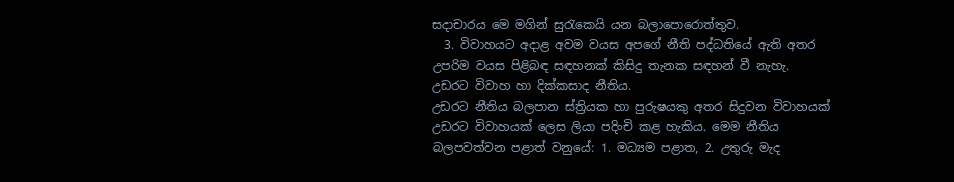සදාචාරය මෙ මගින් සුරැකෙයි යන බලාපොරොත්තුව.
  3. විවාහයට අදාළ අවම වයස අපගේ නීති පද්ධතියේ ඇති අතර උපරිම වයස පිළිබඳ සඳහනක් කිසිදු තැනක සඳහන් වී නැහැ.
උඩරට විවාහ හා දික්කසාද නීතිය.
උඩරට නීතිය බලපාන ස්ත්‍රියක හා පුරුෂයකු අතර සිදුවන විවාහයක් උඩරට විවාහයක් ලෙස ලියා පදිංචි කළ හැකිය. මෙම නීතිය බලපවත්වන පළාත් වනුයේ: 1. මධ්‍යම පළාත, 2. උතුරු මැද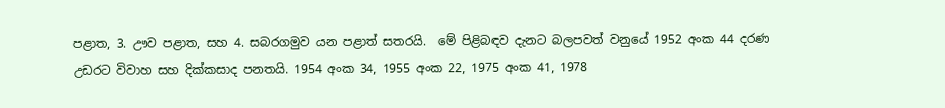පළාත, 3. ඌව පළාත, සහ 4. සබරගමුව යන පළාත් සතරයි.  මේ පිළිබඳව දැනට බලපවත් වනුයේ 1952 අංක 44 දරණ උඩරට විවාහ සහ දික්කසාද පනතයි. 1954 අංක 34, 1955 අංක 22, 1975 අංක 41, 1978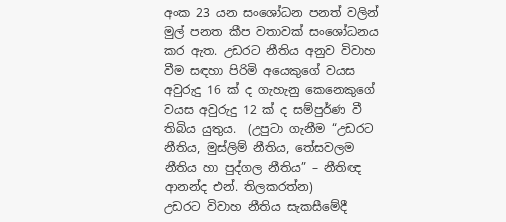අංක 23 යන සංශෝධන පනත් වලින් මුල් පනත කීප වතාවක් සංශෝධනය කර ඇත. උඩරට නීතිය අනුව විවාහ වීම සඳහා පිරිමි අයෙකුගේ වයස අවුරුදු 16 ක් ද ගැහැනු කෙනෙකුගේ වයස අවුරුදු 12 ක් ද සම්පුර්ණ වී තිබිය යුතුය.  (උපුටා ගැනීම “උඩරට නීතිය, මුස්ලිම් නීතිය, තේසවලම නීතිය හා පුද්ගල නීතිය” – නීතිඥ ආනන්ද එන්. තිලකරත්න)
උඩරට විවාහ නීතිය සැකසීමේදී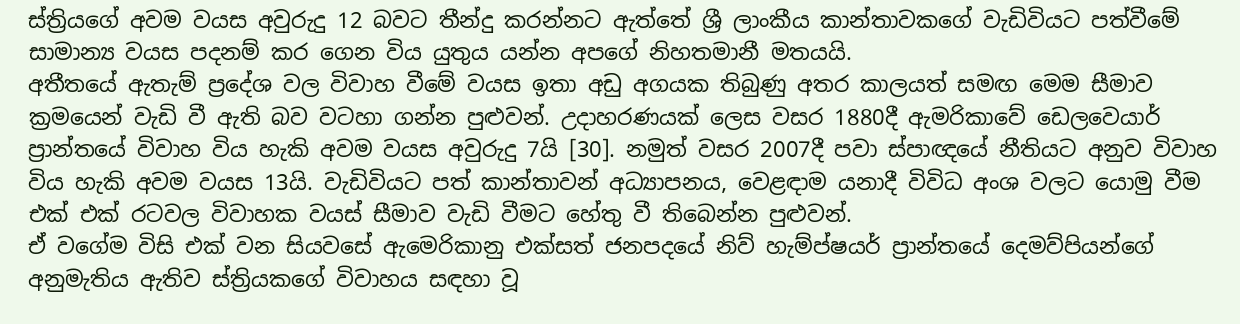ස්ත්‍රියගේ අවම වයස අවුරුදු 12 බවට තීන්දු කරන්නට ඇත්තේ ශ්‍රී ලාංකීය කාන්තාවකගේ වැඩිවියට පත්වීමේ සාමාන්‍ය වයස පදනම් කර ගෙන විය යුතුය යන්න අපගේ නිහතමානී මතයයි.
අතීතයේ ඇතැම් ප්‍රදේශ වල විවාහ වීමේ වයස ඉතා අඩු අගයක තිබුණු අතර කාලයත් සමඟ මෙම සීමාව ක්‍රමයෙන් වැඩි වී ඇති බව වටහා ගන්න පුළුවන්. උදාහරණයක් ලෙස වසර 1880දී ඇමරිකාවේ ඩෙලවෙයාර් ප්‍රාන්තයේ විවාහ විය හැකි අවම වයස අවුරුදු 7යි [30]. නමුත් වසර 2007දී පවා ස්පාඥයේ නීතියට අනුව විවාහ විය හැකි අවම වයස 13යි. වැඩිවියට පත් කාන්තාවන් අධ්‍යාපනය, වෙළඳාම යනාදී විවිධ අංශ වලට යොමු වීම එක් එක් රටවල විවාහක වයස් සීමාව වැඩි වීමට හේතු වී තිබෙන්න පුළුවන්.
ඒ වගේම විසි එක් වන සියවසේ ඇමෙරිකානු එක්සත් ජනපදයේ නිව් හැම්ප්ෂයර් ප්‍රාන්තයේ දෙමව්පියන්ගේ අනුමැතිය ඇතිව ස්ත්‍රියකගේ විවාහය සඳහා වූ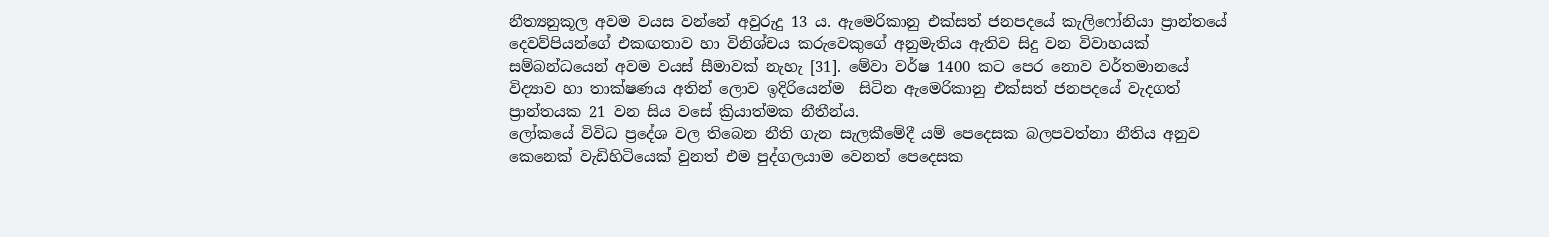නීත්‍යනුකූල අවම වයස වන්නේ අවුරුදු 13 ය. ඇමෙරිකානු එක්සත් ජනපදයේ කැලිෆෝනියා ප්‍රාන්තයේ දෙවව්පියන්ගේ එකඟතාව හා විනිශ්චය කරුවෙකුගේ අනුමැතිය ඇතිව සිදු වන විවාහයක් සම්බන්ධයෙන් අවම වයස් සීමාවක් නැහැ [31]. මේවා වර්ෂ 1400 කට පෙර නොව වර්තමානයේ විද්‍යාව හා තාක්ෂණය අතින් ලොව ඉදිරියෙන්ම  සිටින ඇමෙරිකානු එක්සත් ජනපදයේ වැදගත් ප්‍රාන්තයක 21 වන සිය වසේ ක්‍රියාත්මක නීතීන්ය.
ලෝකයේ විවිධ ප්‍රදේශ වල තිබෙන නීති ගැන සැලකීමේදී යම් පෙදෙසක බලපවත්නා නීතිය අනුව කෙනෙක් වැඩිහිටියෙක් වුනත් එම පුද්ගලයාම වෙනත් පෙදෙසක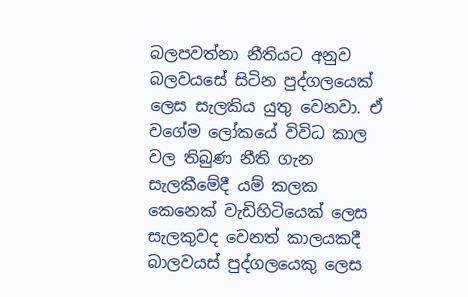බලපවත්නා නීතියට අනුව බලවයසේ සිටින පුද්ගලයෙක් ලෙස සැලකිය යුතු වෙනවා. ඒ වගේම ලෝකයේ විවිධ කාල වල තිබුණ නීති ගැන සැලකීමේදී යම් කලක කෙනෙක් වැඩිහිටියෙක් ලෙස සැලකුවද වෙනත් කාලයකදී බාලවයස් පුද්ගලයෙකු ලෙස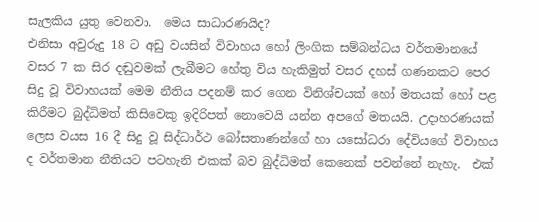සැලකිය යුතු වෙනවා.  මෙය සාධාරණයිද?
එනිසා අවුරුදු 18 ට අඩු වයසින් විවාහය හෝ ලිංගික සම්බන්ධය වර්තමානයේ වසර 7 ක සිර දඬුවමක් ලැබීමට හේතු විය හැකිමුත් වසර දහස් ගණනකට පෙර සිදු වූ විවාහයක් මෙම නීතිය පදනම් කර ගෙන විනිශ්චයක් හෝ මතයක් හෝ පළ කිරීමට බුද්ධිමත් කිසිවෙකු ඉදිරිපත් නොවෙයි යන්න අපගේ මතයයි. උදාහරණයක් ලෙස වයස 16 දී සිදු වූ සිද්ධාර්ථ බෝසතාණන්ගේ හා යසෝධරා දේවියගේ විවාහය ද වර්තමාන නීතියට පටහැනි එකක් බව බුද්ධිමත් කෙනෙක් පවන්නේ නැහැ.  එක්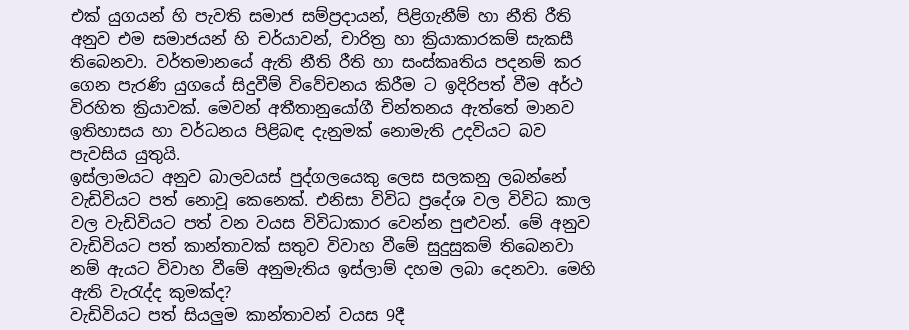එක් යුගයන් හි පැවති සමාජ සම්ප්‍රදායන්, පිළිගැනීම් හා නීති රීති අනුව එම සමාජයන් හි චර්යාවන්, චාරිත්‍ර හා ක්‍රියාකාරකම් සැකසී තිබෙනවා. වර්තමානයේ ඇති නීති රීති හා සංස්කෘතිය පදනම් කර ගෙන පැරණි යුගයේ සිදුවීම් විවේචනය කිරීම ට ඉදිරිපත් වීම අර්ථ විරහිත ක්‍රියාවක්. මෙවන් අතීතානුයෝගී චින්තනය ඇත්තේ මානව ඉතිහාසය හා වර්ධනය පිළිබඳ දැනුමක් නොමැති උදවියට බව පැවසිය යුතුයි.
ඉස්ලාමයට අනුව බාලවයස් පුද්ගලයෙකු ලෙස සලකනු ලබන්නේ වැඩිවියට පත් නොවූ කෙනෙක්. එනිසා විවිධ ප්‍රදේශ වල විවිධ කාල වල වැඩිවියට පත් වන වයස විවිධාකාර වෙන්න පුළුවන්. මේ අනුව වැඩිවියට පත් කාන්තාවක් සතුව විවාහ වීමේ සුදුසුකම් තිබෙනවා නම් ඇයට විවාහ වීමේ අනුමැතිය ඉස්ලාම් දහම ලබා දෙනවා. මෙහි ඇති වැරැද්ද කුමක්ද?
වැඩිවියට පත් සියලුම කාන්තාවන් වයස 9දී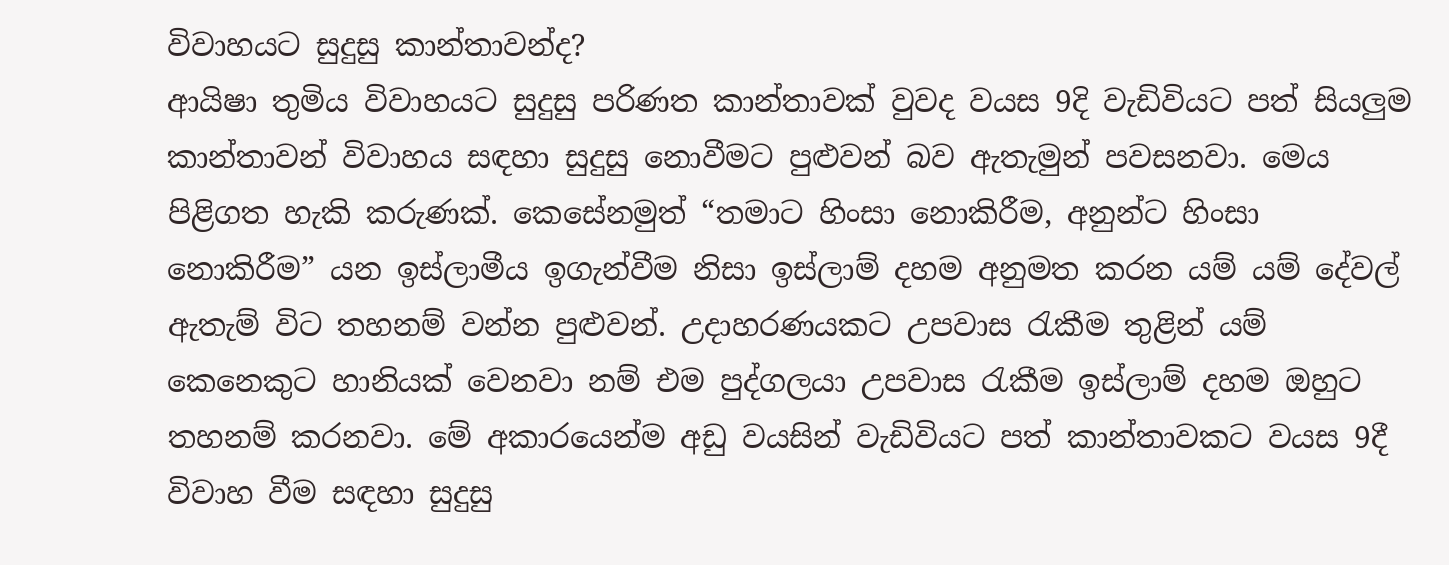විවාහයට සුදුසු කාන්තාවන්ද?
ආයිෂා තුමිය විවාහයට සුදුසු පරිණත කාන්තාවක් වුවද වයස 9දි වැඩිවියට පත් සියලුම කාන්තාවන් විවාහය සඳහා සුදුසු නොවීමට පුළුවන් බව ඇතැමුන් පවසනවා. මෙය පිළිගත හැකි කරුණක්. කෙසේනමුත් “තමාට හිංසා නොකිරීම, අනුන්ට හිංසා නොකිරීම” යන ඉස්ලාමීය ඉගැන්වීම නිසා ඉස්ලාම් දහම අනුමත කරන යම් යම් දේවල් ඇතැම් විට තහනම් වන්න පුළුවන්. උදාහරණයකට උපවාස රැකීම තුළින් යම් කෙනෙකුට හානියක් වෙනවා නම් එම පුද්ගලයා උපවාස රැකීම ඉස්ලාම් දහම ඔහුට තහනම් කරනවා. මේ අකාරයෙන්ම අඩු වයසින් වැඩිවියට පත් කාන්තාවකට වයස 9දී විවාහ වීම සඳහා සුදුසු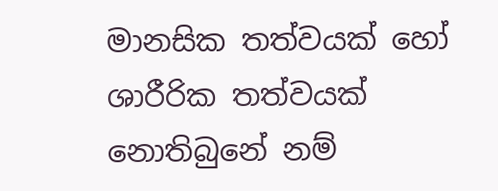මානසික තත්වයක් හෝ ශාරීරික තත්වයක් නොතිබුනේ නම්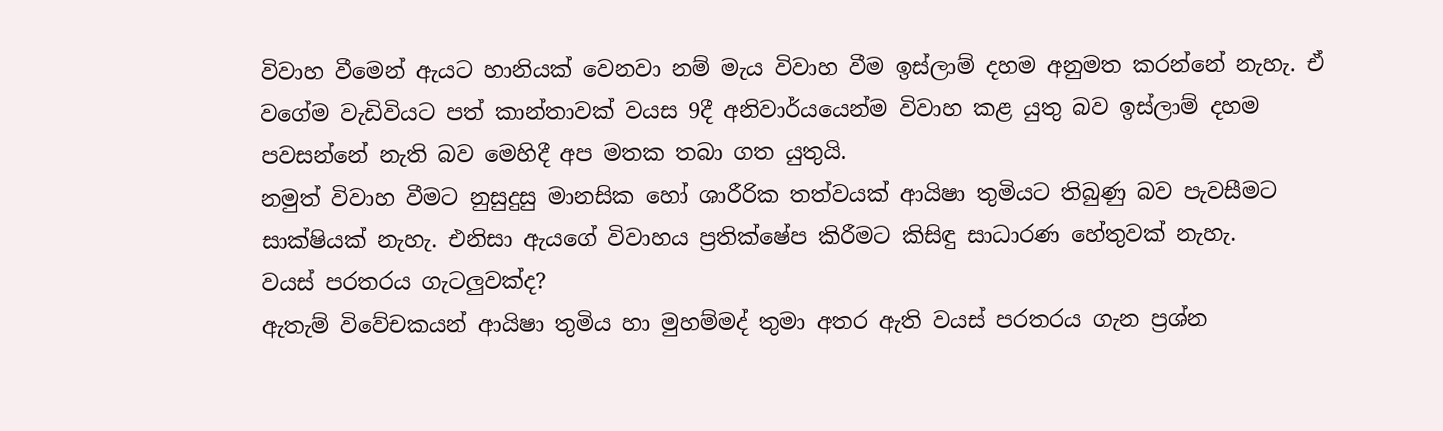විවාහ වීමෙන් ඇයට හානියක් වෙනවා නම් මැය විවාහ වීම ඉස්ලාම් දහම අනුමත කරන්නේ නැහැ. ඒ වගේම වැඩිවියට පත් කාන්තාවක් වයස 9දී අනිවාර්යයෙන්ම විවාහ කළ යුතු බව ඉස්ලාම් දහම පවසන්නේ නැති බව මෙහිදී අප මතක තබා ගත යුතුයි.
නමුත් විවාහ වීමට නුසුදුසු මානසික හෝ ශාරීරික තත්වයක් ආයිෂා තුමියට තිබුණු බව පැවසීමට සාක්ෂියක් නැහැ. එනිසා ඇයගේ විවාහය ප්‍රතික්ෂේප කිරීමට කිසිඳු සාධාරණ හේතුවක් නැහැ.
වයස් පරතරය ගැටලුවක්ද?
ඇතැම් විවේචකයන් ආයිෂා තුමිය හා මුහම්මද් තුමා අතර ඇති වයස් පරතරය ගැන ප්‍රශ්න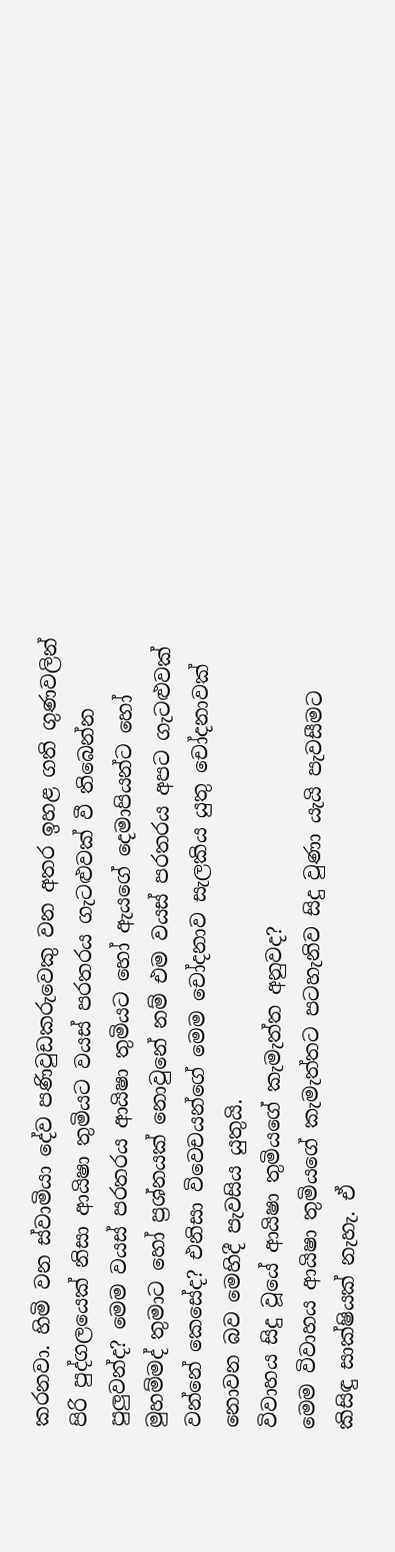කරනවා. හිමි වන ස්වාමියා දේව පණිවුඩකරුවෙකු වන අතර ඉහළ ගති ගුණවලින් පිරි පුද්ගලයෙක් නිසා ආයිෂා තුමියට වයස් පරතරය ගැටළුවක් වී තිබෙන්න පුලුවන්ද? මෙම වයස් පරතරය ආයිෂා තුමියට හෝ ඇයගේ දෙමාපියන්ට හෝ මුහම්මද් තුමාට හෝ ප්‍රශ්නයක් නොවුනේ නම් එම වයස් පරතරය අපට ගැටළුවක් වන්නේ කෙසේද? එනිසා විවෙචයන්ගේ මෙම චෝදනාව සැලකිය යුතු චෝදනාවක් නොවන බව මෙහිදී පැවසිය යුතුයි.
විවාහය සිදු වූයේ ආයිෂා තුමියගේ කැමැත්ත අනුවද?
මෙම විවාහය ආයිෂා තුමියගේ කැමැත්තට පටහැනිව සිදු වුණා යැයි පැවසීමට කිසිඳු සාක්ෂියක් නැහැ. ඒ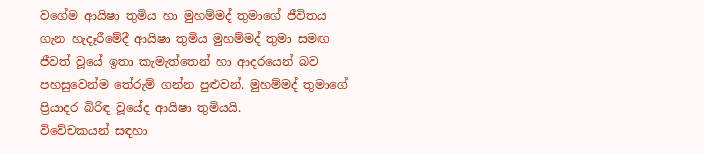වගේම ආයිෂා තුමිය හා මුහම්මද් තුමාගේ ජීවිතය ගැන හැදෑරීමේදී ආයිෂා තුමිය මුහම්මද් තුමා සමඟ ජීවත් වූයේ ඉතා කැමැත්තෙන් හා ආදරයෙන් බව පහසුවෙන්ම තේරුම් ගන්න පුළුවන්. මුහම්මද් තුමාගේ ප්‍රියාදර බිරිඳ වූයේද ආයිෂා තුමියයි.
විවේචකයන් සඳහා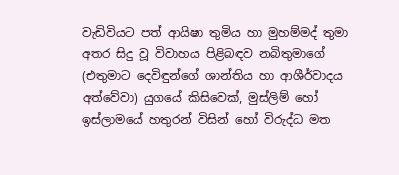වැඩිවියට පත් ආයිෂා තුමිය හා මුහම්මද් තුමා අතර සිදු වූ විවාහය පිළිබඳව නබිතුමාගේ (එතුමාට දෙවිඳුන්ගේ ශාන්තිය හා ආශීර්වාදය අත්වේවා) යුගයේ කිසිවෙක්, මුස්ලිම් හෝ ඉස්ලාමයේ හතුරන් විසින් හෝ විරුද්ධ මත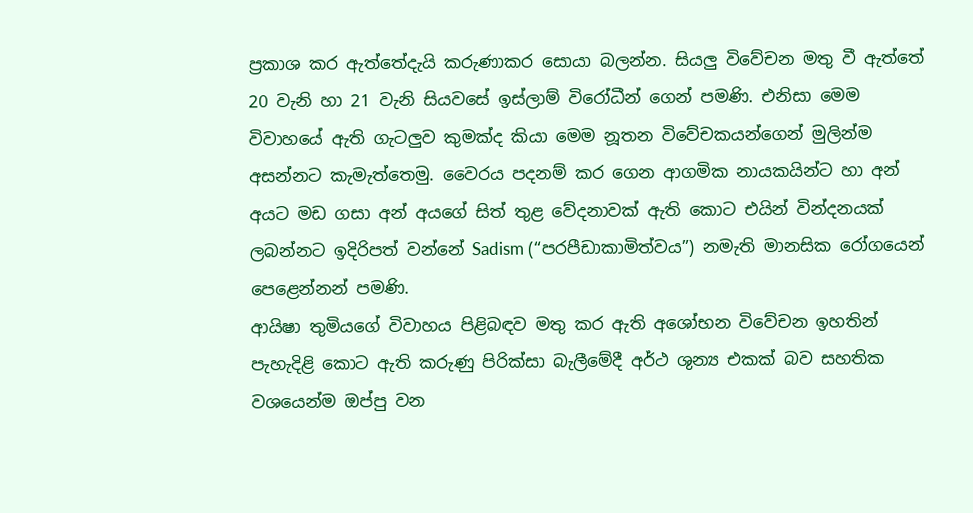ප්‍රකාශ කර ඇත්තේදැයි කරුණාකර සොයා බලන්න. සියලු විවේචන මතු වී ඇත්තේ 20 වැනි හා 21 වැනි සියවසේ ඉස්ලාම් විරෝධීන් ගෙන් පමණි. එනිසා මෙම විවාහයේ ඇති ගැටලුව කුමක්ද කියා මෙම නූතන විවේචකයන්ගෙන් මුලින්ම අසන්නට කැමැත්තෙමු. වෛරය පදනම් කර ගෙන ආගමික නායකයින්ට හා අන් අයට මඩ ගසා අන් අයගේ සිත් තුළ වේදනාවක් ඇති කොට එයින් වින්දනයක් ලබන්නට ඉදිරිපත් වන්නේ Sadism (“පරපීඩාකාමිත්වය”) නමැති මානසික රෝගයෙන් පෙළෙන්නන් පමණි.
ආයිෂා තුමියගේ විවාහය පිළිබඳව මතු කර ඇති අශෝභන විවේචන ඉහතින් පැහැදිළි කොට ඇති කරුණු පිරික්සා බැලීමේදී අර්ථ ශුන්‍ය එකක් බව සහතික වශයෙන්ම ඔප්පු වන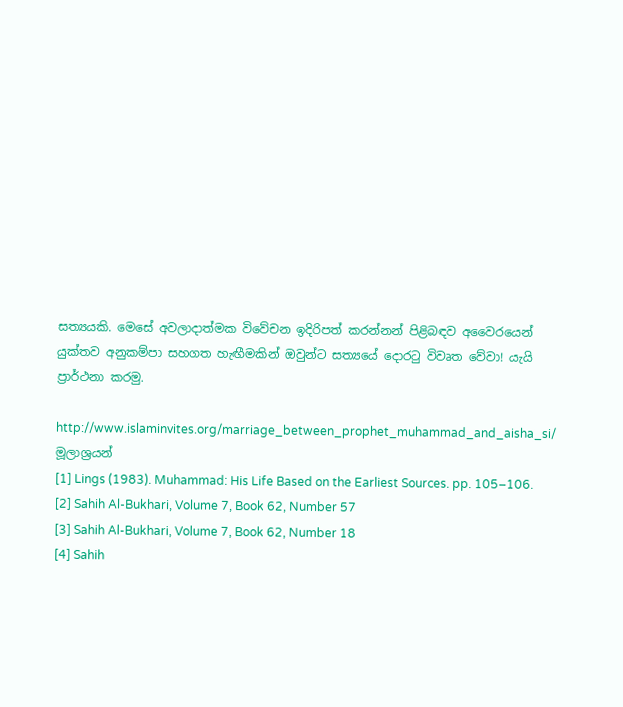සත්‍යයකි. මෙසේ අවලාදාත්මක විවේචන ඉදිරිපත් කරන්නන් පිළිබඳව අවෛරයෙන් යුක්තව අනුකම්පා සහගත හැඟීමකින් ඔවුන්ට සත්‍යයේ දොරටු විවෘත වේවා! යැයි ප්‍රාර්ථනා කරමු.

http://www.islaminvites.org/marriage_between_prophet_muhammad_and_aisha_si/
මූලාශ්‍රයන්
[1] Lings (1983). Muhammad: His Life Based on the Earliest Sources. pp. 105–106.
[2] Sahih Al-Bukhari, Volume 7, Book 62, Number 57
[3] Sahih Al-Bukhari, Volume 7, Book 62, Number 18
[4] Sahih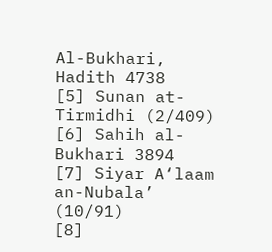Al-Bukhari, Hadith 4738
[5] Sunan at-Tirmidhi (2/409)
[6] Sahih al-Bukhari 3894
[7] Siyar A‘laam an-Nubala’ (10/91)
[8]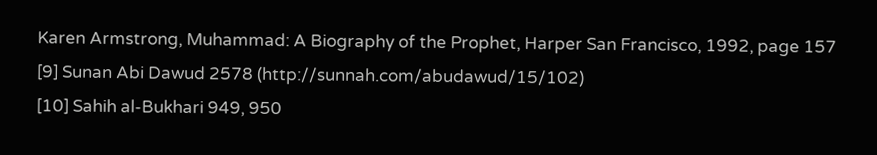Karen Armstrong, Muhammad: A Biography of the Prophet, Harper San Francisco, 1992, page 157
[9] Sunan Abi Dawud 2578 (http://sunnah.com/abudawud/15/102)
[10] Sahih al-Bukhari 949, 950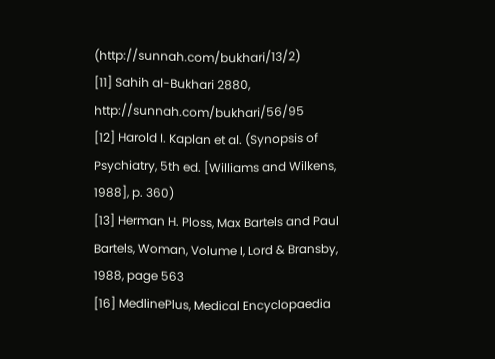(http://sunnah.com/bukhari/13/2)
[11] Sahih al-Bukhari 2880, http://sunnah.com/bukhari/56/95
[12] Harold I. Kaplan et al. (Synopsis of Psychiatry, 5th ed. [Williams and Wilkens, 1988], p. 360)
[13] Herman H. Ploss, Max Bartels and Paul Bartels, Woman, Volume I, Lord & Bransby, 1988, page 563
[16] MedlinePlus, Medical Encyclopaedia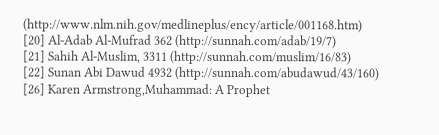(http://www.nlm.nih.gov/medlineplus/ency/article/001168.htm)
[20] Al-Adab Al-Mufrad 362 (http://sunnah.com/adab/19/7)
[21] Sahih Al-Muslim, 3311 (http://sunnah.com/muslim/16/83)
[22] Sunan Abi Dawud 4932 (http://sunnah.com/abudawud/43/160)
[26] Karen Armstrong,Muhammad: A Prophet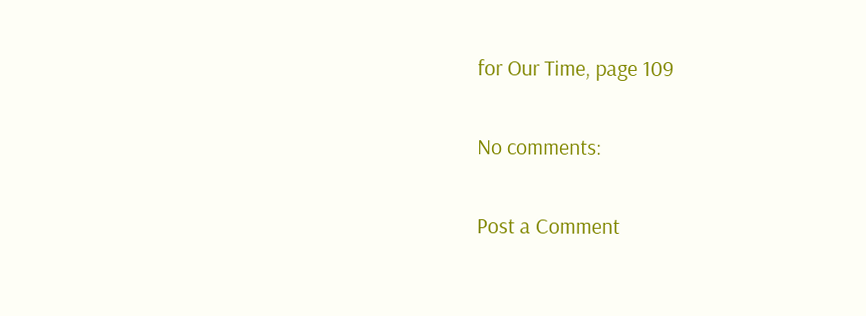for Our Time, page 109

No comments:

Post a Comment